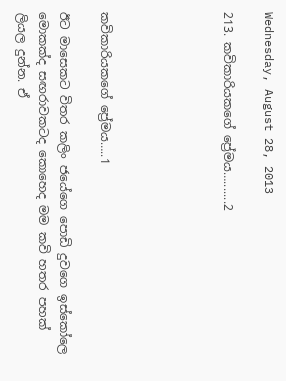Wednesday, August 28, 2013

213. කවිකාරියකගේ ප්‍රේමය….......2





කවිකාරියකගේ ප්‍රේමය…..1

ඊට මාසෙකට විතර කලිං ජයේගෙ පොඩි දුවගෙ ඉස්කෝලෙ මොකක්ද සඟරාවකටද කොහෙද මම කවි හතර පහක් ලියල දුන්න. ඒ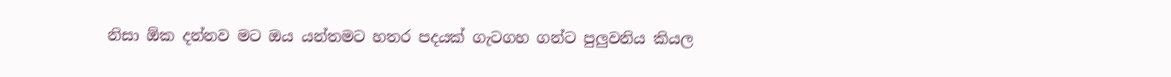නිසා ඕක දන්නව මට ඔය යන්තමට හතර පදයක් ගැටගහ ගන්ට පුලුවනිය කියල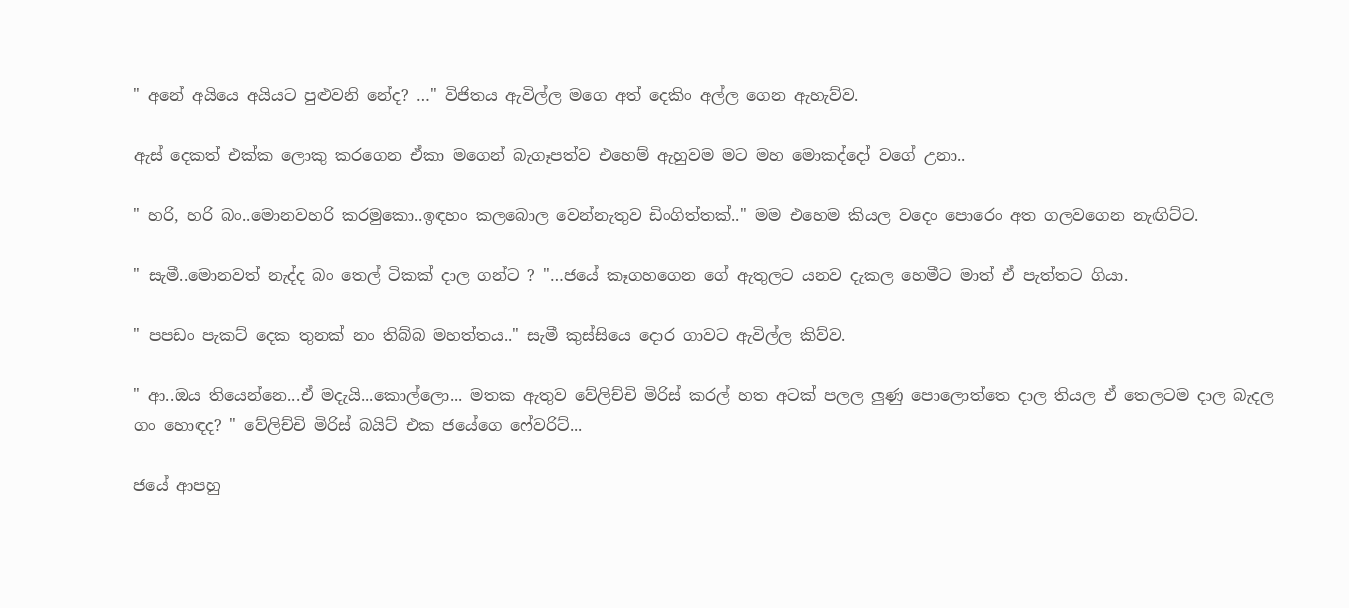" අනේ අයියෙ අයියට පුළුවනි නේද? …" විජිතය ඇවිල්ල මගෙ අත් දෙකිං අල්ල ගෙන ඇහැව්ව.

ඇස් දෙකත් එක්ක ලොකු කරගෙන ඒකා මගෙන් බැගෑපත්ව එහෙම් ඇහුවම මට මහ මොකද්දෝ වගේ උනා..

" හරි, හරි බං..මොනවහරි කරමුකො..ඉඳහං කලබොල වෙන්නැතුව ඩිංගිත්තක්.." මම එහෙම කියල වදෙං පොරෙං අත ගලවගෙන නැඟිට්ට.

" සැමී..මොනවත් නැද්ද බං තෙල් ටිකක් දාල ගන්ට ? "…ජයේ කෑගහගෙන ගේ ඇතුලට යනව දැකල හෙමීට මාත් ඒ පැත්තට ගියා.

" පපඩං පැකට් දෙක තුනක් නං තිබ්බ මහත්තය.." සැමී කුස්සියෙ දොර ගාවට ඇවිල්ල කිව්ව.

" ආ..ඔය තියෙන්නෙ...ඒ මදැයි...කොල්ලො... මතක ඇතුව වේලිච්චි මිරිස් කරල් හත අටක් පලල ලුණු පොලොත්තෙ දාල තියල ඒ තෙලටම දාල බැදල ගං හොඳද? " වේලිච්චි මිරිස් බයිට් එක ජයේගෙ ෆේවරිට්...

ජයේ ආපහු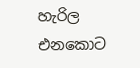හැරිල එනකොට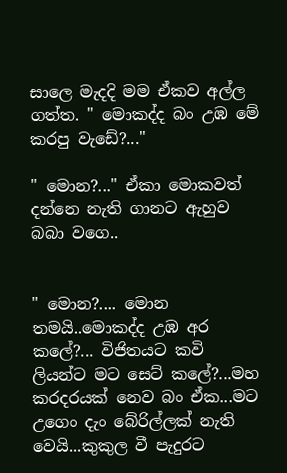සාලෙ මැදදි මම ඒකව අල්ල ගත්ත. " මොකද්ද බං උඹ මේ කරපු වැඩේ?..."

" මොන?..." ඒකා මොකවත් දන්නෙ නැති ගානට ඇහුව බබා වගෙ..


" මොන?.... මොන තමයි..මොකද්ද උඹ අර කලේ?... විජිතයට කවි ලියන්ට මට සෙට් කලේ?...මහ කරදරයක් නෙව බං ඒක...මට උගෙං දැං බේරිල්ලක් නැති වෙයි...කුකුල වී පැදුරට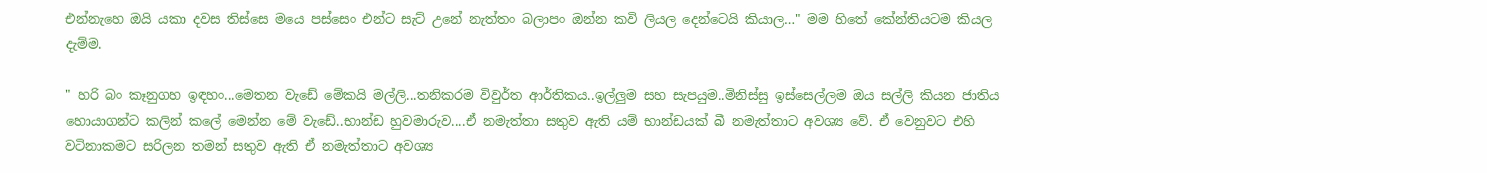එන්නැහෙ ඔයි යකා දවස තිස්සෙ මයෙ පස්සෙං එන්ට සැට් උනේ නැත්තං බලාපං ඔන්න කවි ලියල දෙන්ටෙයි කියාල…" මම හිතේ කේන්තියටම කියල දැම්ම.

" හරි බං කෑනුගහ ඉඳහං...මෙතන වැඩේ මේකයි මල්ලි...තනිකරම විවුර්ත ආර්තිකය..ඉල්ලුම සහ සැපයුම..මිනිස්සු ඉස්සෙල්ලම ඔය සල්ලි කියන ජාතිය හොයාගන්ට කලින් කලේ මෙන්න මේ වැඩේ..භාන්ඩ හුවමාරුව....ඒ නමැත්තා සතුව ඇති යම් භාන්ඩයක් බී නමැත්තාට අවශ්‍ය වේ. ඒ වෙනුවට එහි වටිනාකමට සරිලන තමන් සතුව ඇති ඒ නමැත්තාට අවශ්‍ය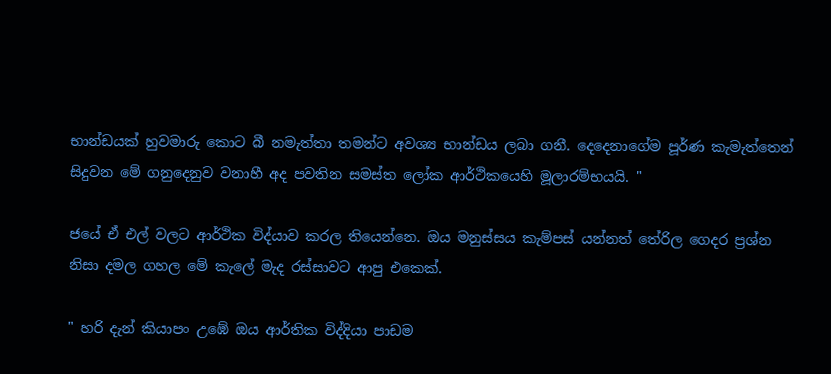භාන්ඩයක් හුවමාරු කොට බී නමැත්තා තමන්ට අවශ්‍ය භාන්ඩය ලබා ගනී. දෙදෙනාගේම පූර්ණ කැමැත්තෙන් සිදුවන මේ ගනුදෙනුව වනාහී අද පවතින සමස්ත ලෝක ආර්ථිකයෙහි මූලාරම්භයයි. "

ජයේ ඒ එල් වලට ආර්ථික විද්යාව කරල තියෙන්නෙ. ඔය මනුස්සය කැම්පස් යන්නත් තේරිල ගෙදර ප්‍රශ්න නිසා දමල ගහල මේ කැලේ මැද රස්සාවට ආපු එකෙක්.

" හරි දැන් කියාපං උඹේ ඔය ආර්තික විද්දියා පාඩම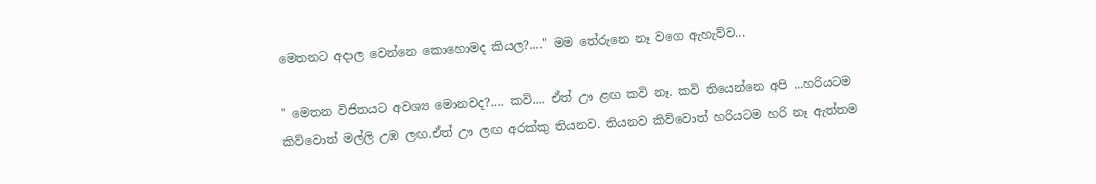මෙතනට අදාල වෙන්නෙ කොහොමද කියල?...." මම තේරුනෙ නෑ වගෙ ඇහැව්ව...

" මෙතන විජිතයට අවශ්‍ය මොනවද?.... කවි.... ඒත් ඌ ළඟ කවි නෑ. කවි තියෙන්නෙ අපි ...හරියටම කිව්වොත් මල්ලි උඹ ලඟ.ඒත් ඌ ලඟ අරක්කු තියනව. තියනව කිව්වොත් හරියටම හරි නෑ ඇත්තම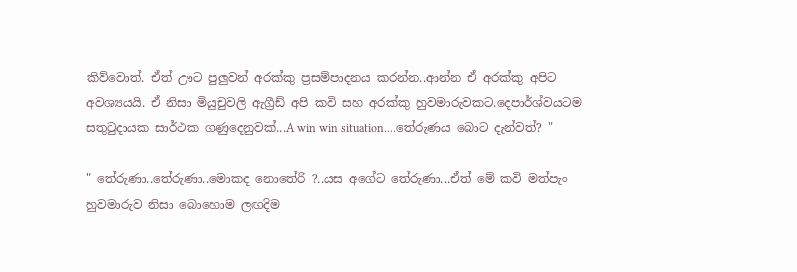කිව්වොත්. ඒත් ඌට පුලුවන් අරක්කු ප්‍රසම්පාදනය කරන්න..ආන්න ඒ අරක්කු අපිට අවශ්‍යයයි. ඒ නිසා මියුචුවලි ඇග්‍රීඩ් අපි කවි සහ අරක්කු හුවමාරුවකට.දෙපාර්ශ්වයටම සතුටුදායක සාර්ථක ගණුදෙනුවක්...A win win situation....තේරුණය බොට දැන්වත්? "

" තේරුණා..තේරුණා..මොකද නොතේරි ?..යස අගේට තේරුණා...ඒත් මේ කවි මත්පැං හුවමාරුව නිසා බොහොම ලඟදිම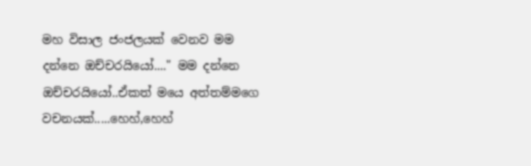මහ විසාල ජංජලයක් වෙනව මම දන්නෙ ඔච්චරයියෝ...." මම දන්නෙ ඔච්චරයියෝ..ඒකත් මයෙ අත්තම්මගෙ වචනයක්.....හෙහ්,හෙහ්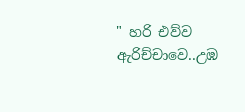" හරි එව්ව ඇරිච්චාවෙ..උඹ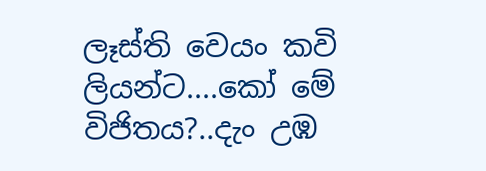ලෑස්ති වෙයං කවි ලියන්ට....කෝ මේ විජිතය?..දැං උඹ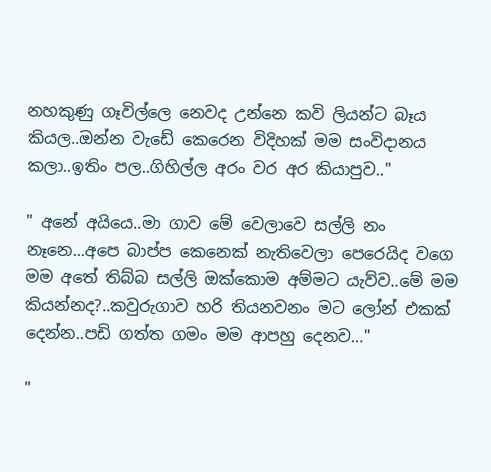නහකුණු ගෑවිල්ලෙ නෙවද උන්නෙ කවි ලියන්ට බෑය කියල..ඔන්න වැඩේ කෙරෙන විදිහක් මම සංවිදානය කලා..ඉතිං පල..ගිහිල්ල අරං වර අර කියාපුව.."

" අනේ අයියෙ..මා ගාව මේ වෙලාවෙ සල්ලි නං නෑනෙ...අපෙ බාප්ප කෙනෙක් නැතිවෙලා පෙරෙයිද වගෙ මම අතේ තිබ්බ සල්ලි ඔක්කොම අම්මට යැව්ව..මේ මම කියන්නද?..කවුරුගාව හරි තියනවනං මට ලෝන් එකක් දෙන්න..පඩි ගත්ත ගමං මම ආපහු දෙනව…"

"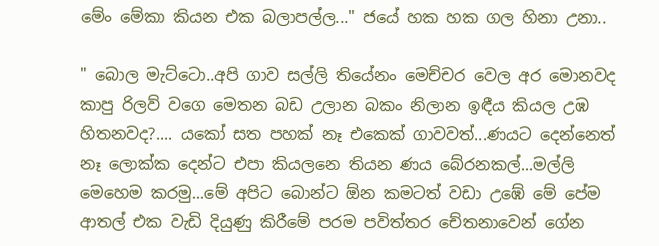මේං මේකා කියන එක බලාපල්ල..." ජයේ හක හක ගල හිනා උනා..

" බොල මැට්ටො..අපි ගාව සල්ලි තියේනං මෙච්චර වෙල අර මොනවද කාපු රිලව් වගෙ මෙතන බඩ උලාන බකං නිලාන ඉඳීය කියල උඹ හිතනවද?.... යකෝ සත පහක් නෑ එකෙක් ගාවවත්...ණයට දෙන්නෙත් නෑ ලොක්ක දෙන්ට එපා කියලනෙ තියන ණය බේරනකල්...මල්ලි මෙහෙම කරමු...මේ අපිට බොන්ට ඕන කමටත් වඩා උඹේ මේ පේම ආතල් එක වැඩි දියුණු කිරීමේ පරම පවිත්තර චේතනාවෙන් ගේන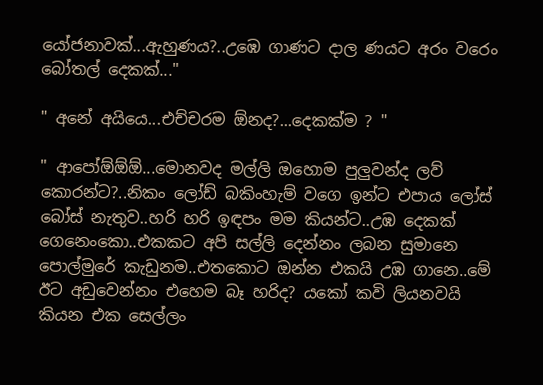යෝජනාවක්...ඇහුණය?..උඹෙ ගාණට දාල ණයට අරං වරෙං බෝතල් දෙකක්..."

" අනේ අයියෙ...එච්චරම ඕනද?...දෙකක්ම ? "

" ආපෝඕඕඕ...මොනවද මල්ලි ඔහොම පුලුවන්ද ලව් කොරන්ට?..නිකං ලෝඩ් බකිංහැම් වගෙ ඉන්ට එපාය ලෝස් බෝස් නැතුව..හරි හරි ඉඳපං මම කියන්ට..උඹ දෙකක් ගෙනෙංකො..එකකට අපි සල්ලි දෙන්නං ලබන සුමානෙ පොල්මුරේ කැඩුනම..එතකොට ඔන්න එකයි උඹ ගානෙ..මේ ඊට අඩුවෙන්නං එහෙම බෑ හරිද? යකෝ කවි ලියනවයි කියන එක සෙල්ලං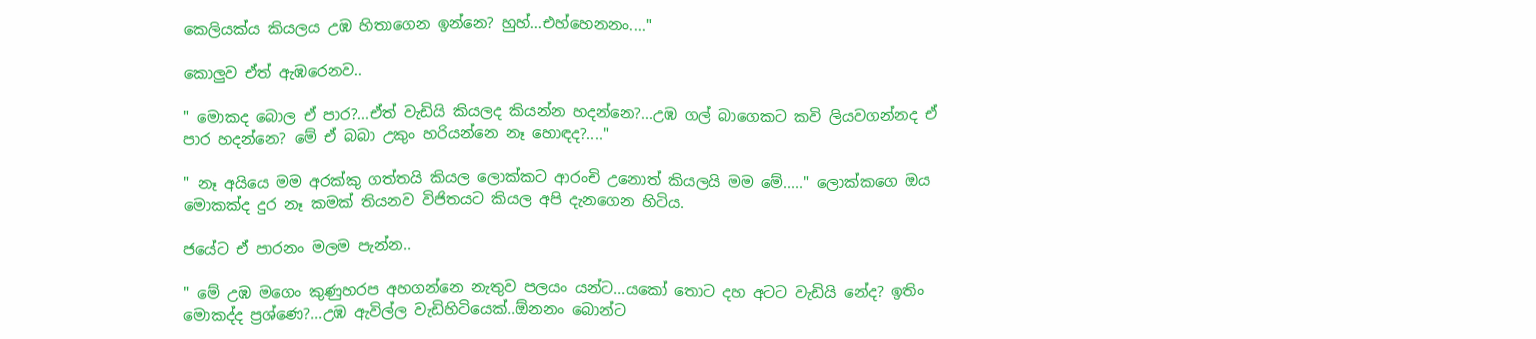කෙලියක්ය කියලය උඹ හිතාගෙන ඉන්නෙ? හුහ්...එහ්හෙනනං...."

කොලුව ඒත් ඇඹරෙනව..

" මොකද බොල ඒ පාර?...ඒත් වැඩියි කියලද කියන්න හදන්නෙ?...උඹ ගල් බාගෙකට කවි ලියවගන්නද ඒ පාර හදන්නෙ? මේ ඒ බබා උකුං හරියන්නෙ නෑ හොඳද?...."

" නෑ අයියෙ මම අරක්කු ගත්තයි කියල ලොක්කට ආරංචි උනොත් කියලයි මම මේ....." ලොක්කගෙ ඔය මොකක්ද දුර නෑ කමක් තියනව විජිතයට කියල අපි දැනගෙන හිටිය.

ජයේට ඒ පාරනං මලම පැන්න..

" මේ උඹ මගෙං කුණුහරප අහගන්නෙ නැතුව පලයං යන්ට...යකෝ තොට දහ අටට වැඩියි නේද? ඉතිං මොකද්ද ප්‍රශ්ණෙ?...උඹ ඇවිල්ල වැඩිහිටියෙක්..ඕනනං බොන්ට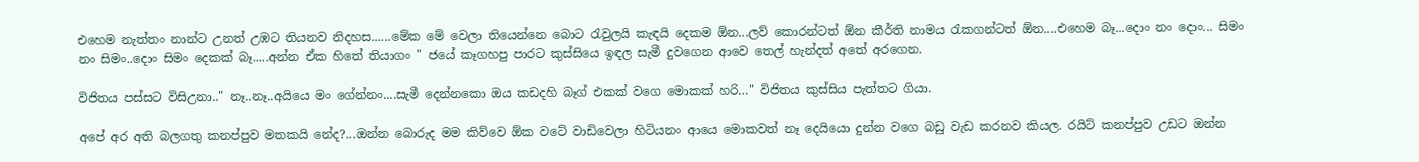එහෙම නැත්තං නාන්ට උනත් උඹට තියනව නිදහස......මේක මේ වෙලා තියෙන්නෙ බොට රැවුලයි කැඳයි දෙකම ඕන...ලව් කොරන්ටත් ඕන කීර්ති නාමය රැකගන්ටත් ඕන....එහෙම බෑ...දොං නං දොං... සිමං නං සිමං..දොං සිමං දෙකක් බෑ.....අන්න ඒක හිතේ තියාගං " ජයේ කෑගහපු පාරට කුස්සියෙ ඉඳල සැමී දුවගෙන ආවෙ තෙල් හැන්දත් අතේ අරගෙන.

විජිතය පස්සට විසිඋනා.." නෑ..නෑ..අයියෙ මං ගේන්නං....සැමී දෙන්නකො ඔය කඩදහි බෑග් එකක් වගෙ මොකක් හරි…" විජිතය කුස්සිය පැත්තට ගියා.

අපේ අර අති බලගතු කනප්පුව මතකයි නේද?...ඔන්න බොරුද මම කිව්වෙ ඕක වටේ වාඩිවෙලා හිටියනං ආයෙ මොකවත් නෑ දෙයියො දුන්න වගෙ බඩු වැඩ කරනව කියල. රයිට් කනප්පුව උඩට ඔන්න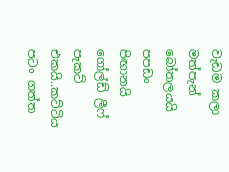වැඩම කලා මත්පැන් බෝතලයයි පපඩං පිඟානයි ගෝල්ඩ් ලීෆ් පැකට් එකයි..කට්ටිය පටං ගත්ත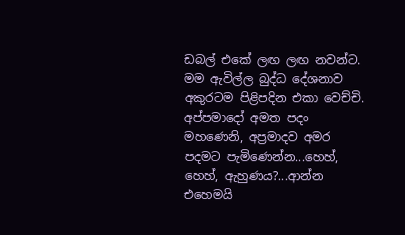ඩබල් එකේ ලඟ ලඟ නවන්ට. මම ඇවිල්ල බුද්ධ දේශනාව අකුරටම පිළිපදින එකා වෙච්චි. අප්පමාදෝ අමත පදං මහණෙනි, අප්‍රමාදව අමර පදමට පැමිණෙන්න...හෙහ්, හෙහ්, ඇහුණය?...ආන්න එහෙමයි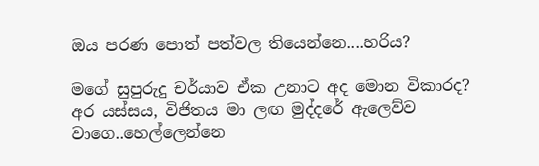ඔය පරණ පොත් පත්වල තියෙන්නෙ....හරිය?

මගේ සුපුරුදු චර්යාව ඒක උනාට අද මොන විකාරද? අර යස්සය, විජිතය මා ලඟ මුද්දරේ ඇලෙව්ව වාගෙ..හෙල්ලෙන්නෙ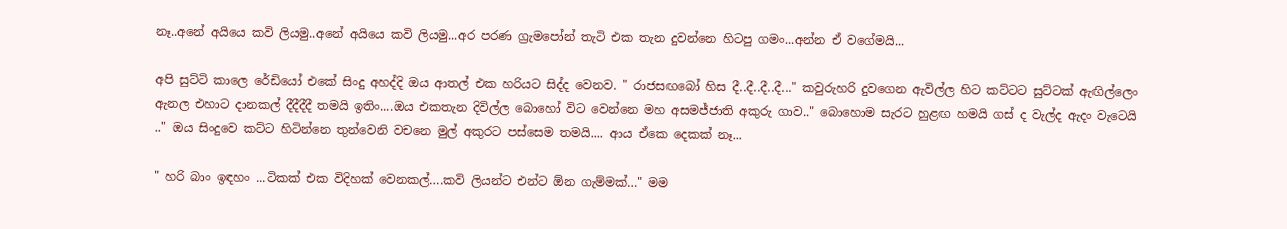නෑ..අනේ අයියෙ කවි ලියමු..අනේ අයියෙ කවි ලියමු...අර පරණ ග්‍රැමපෝන් තැටි එක තැන දුවන්නෙ හිටපු ගමං...අන්න ඒ වගේමයි...

අපි සුට්ටි කාලෙ රේඩියෝ එකේ සිංදු අහද්දි ඔය ආතල් එක හරියට සිද්ද වෙනව. " රාජසඟබෝ හිස දී..දී..දී..දී..." කවුරුහරි දුවගෙන ඇවිල්ල හිට කට්ටට සුට්ටක් ඇඟිල්ලෙං ඇනල එහාට දානකල් දීදීදීදී තමයි ඉතිං....ඔය එකතැන දිවිල්ල බොහෝ විට වෙන්නෙ මහ අසමජ්ජාති අකුරු ගාව.." බොහොම සැරට හුළඟ හමයි ගස් ද වැල්ද ඇදං වැටෙයි .." ඔය සිංදුවෙ කට්ට හිටින්නෙ තුන්වෙනි වචනෙ මුල් අකුරට පස්සෙම තමයි.... ආය ඒකෙ දෙකක් නෑ...

" හරි බාං ඉඳහං ...ටිකක් එක විදිහක් වෙනකල්….කවි ලියන්ට එන්ට ඕන ගැම්මක්…" මම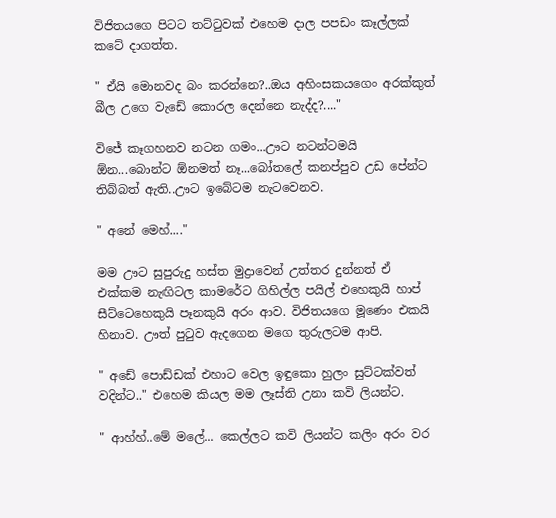විජිතයගෙ පිටට තට්ටුවක් එහෙම දාල පපඩං කෑල්ලක් කටේ දාගත්ත.

" ඒයි මොනවද බං කරන්නෙ?..ඔය අහිංසකයගෙං අරක්කුත් බීල උගෙ වැඩේ කොරල දෙන්නෙ නැද්ද?...."

විජේ කෑගහනව නටන ගමං...ඌට නටන්ටමයි ඕන...බොන්ට ඕනමත් නෑ...බෝතලේ කනප්පුව උඩ පේන්ට තිබ්බත් ඇති..ඌට ඉබේටම නැටවෙනව.

" අනේ මෙහ්...."

මම ඌට සුපුරුදු හස්ත මුද්‍රාවෙන් උත්තර දුන්නත් ඒ එක්කම නැඟිටල කාමරේට ගිහිල්ල පයිල් එහෙකුයි හාප් සීට්ටෙහෙකුයි පෑනකුයි අරං ආව. විජිතයගෙ මූණෙං එකයි හිනාව. ඌත් පුටුව ඇදගෙන මගෙ තුරුලටම ආපි.

" අඩේ පොඩ්ඩක් එහාට වෙල ඉඳුකො හුලං සුට්ටක්වත් වදින්ට.." එහෙම කියල මම ලෑස්ති උනා කවි ලියන්ට.

" ආහ්හ්..මේ මලේ... කෙල්ලට කවි ලියන්ට කලිං අරං වර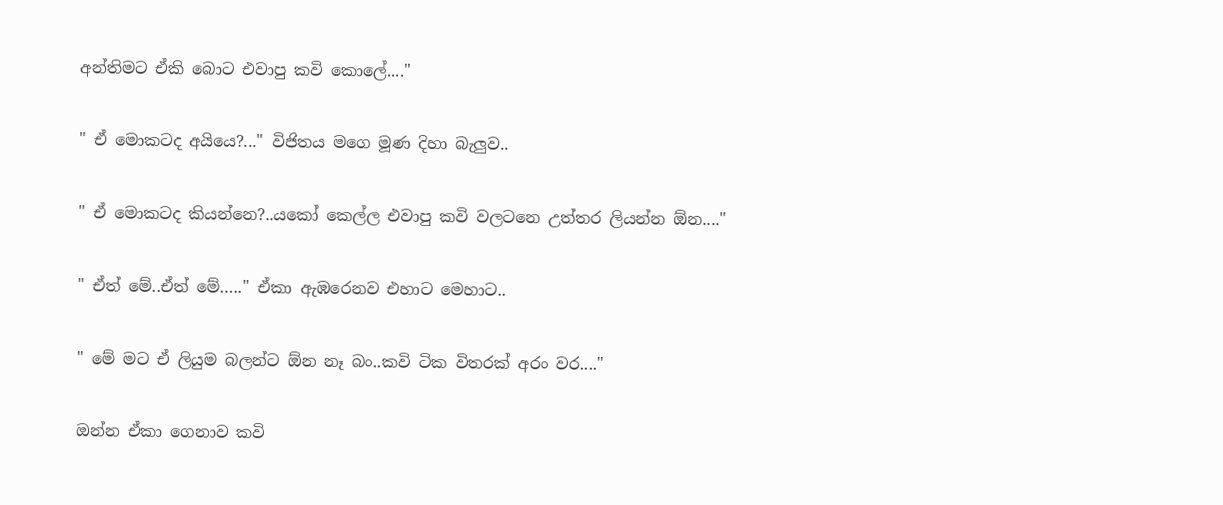අන්තිමට ඒකි බොට එවාපු කවි කොලේ...."

" ඒ මොකටද අයියෙ?..." විජිතය මගෙ මූණ දිහා බැලුව..

" ඒ මොකටද කියන්නෙ?..යකෝ කෙල්ල එවාපු කවි වලටනෙ උත්තර ලියන්න ඕන...."

" ඒත් මේ..ඒත් මේ….." ඒකා ඇඹරෙනව එහාට මෙහාට..

" මේ මට ඒ ලියුම බලන්ට ඕන නෑ බං..කවි ටික විතරක් අරං වර...."

ඔන්න ඒකා ගෙනාව කවි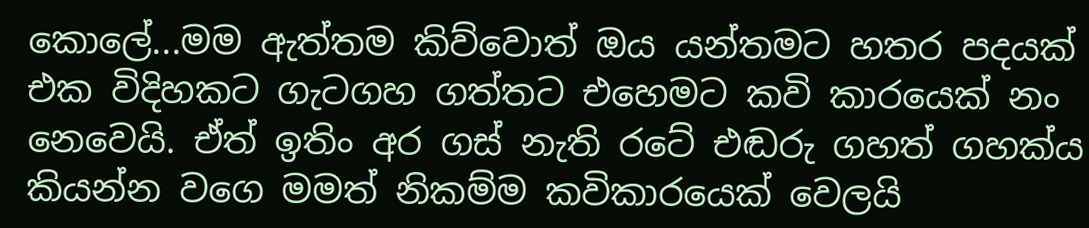කොලේ...මම ඇත්තම කිව්වොත් ඔය යන්තමට හතර පදයක් එක විදිහකට ගැටගහ ගත්තට එහෙමට කවි කාරයෙක් නං නෙවෙයි. ඒත් ඉතිං අර ගස් නැති රටේ එඬරු ගහත් ගහක්ය කියන්න වගෙ මමත් නිකම්ම කවිකාරයෙක් වෙලයි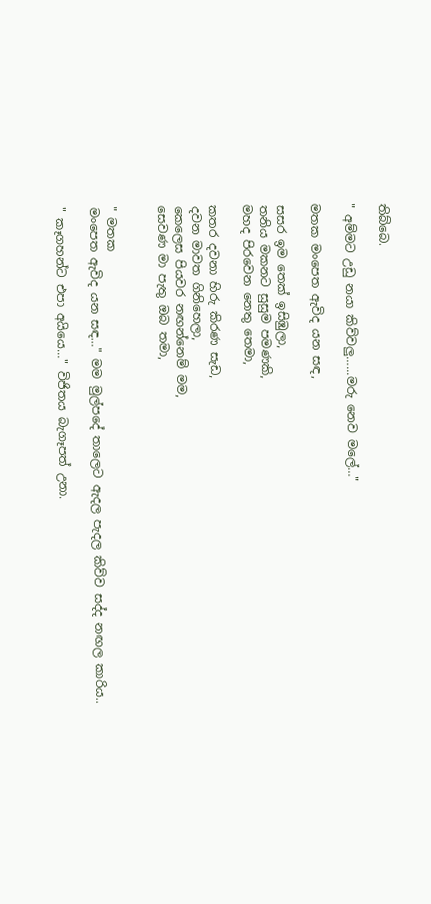තිබ්බෙ.

" අම්මට උඩු නයා කිව්වලු…...මරු නෙව මලේ…"

මතක මංපෙත ඇවිද යන සඳ,

සසර ඉම තෙක් ඉසිඹුලා,
තනිය මකනට සුසුම පමණකි,
මහද පිරවෙන නෙතු තෙමා,

කතර දවනා හිරු කිරණ සැඩ,
දවන මාවත ගිනිහෙලා,
කෙලෙස පියවර නඟන්නෙම් මම,
සෙවණ මා පැතු ඔබ තමා,


" මතක
මංපෙත ඇවිද යන සඳ…" මම මුල්පදේ තාලෙට ඇදල පැදල කිව්ව සද්ද නඟල කාරිය..

" කෑගහන්ට එපා අයියෙ…" විජිතය බැගෑපත් උනා.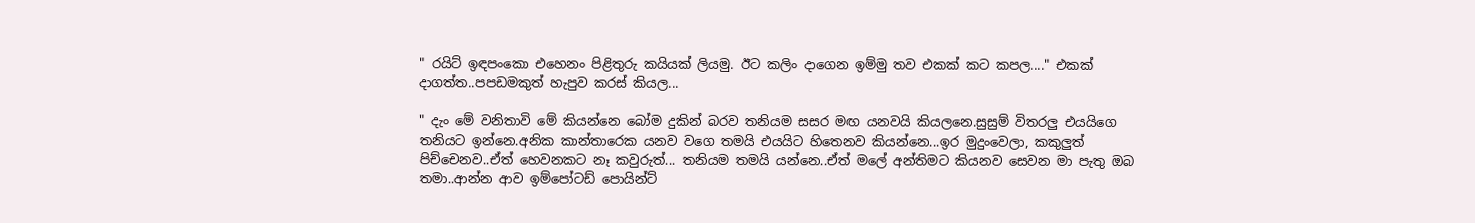" රයිට් ඉඳපංකො එහෙනං පිළිතුරු කයියක් ලියමු. ඊට කලිං දාගෙන ඉම්මු තව එකක් කට කපල...." එකක් දාගත්ත..පපඩමකුත් හැපුව කරස් කියල...

" දැං මේ වනිතාවි මේ කියන්නෙ බෝම දුකින් බරව තනියම සසර මඟ යනවයි කියලනෙ.සුසුම් විතරලු එයයිගෙ තනියට ඉන්නෙ.අනික කාන්තාරෙක යනව වගෙ තමයි එයයිට හිතෙනව කියන්නෙ...ඉර මුදුංවෙලා, කකුලුත් පිච්චෙනව..ඒත් හෙවනකට නෑ කවුරුත්... තනියම තමයි යන්නෙ..ඒත් මලේ අන්තිමට කියනව සෙවන මා පැතු ඔබ තමා..ආන්න ආව ඉම්පෝටඩ් පොයින්ට්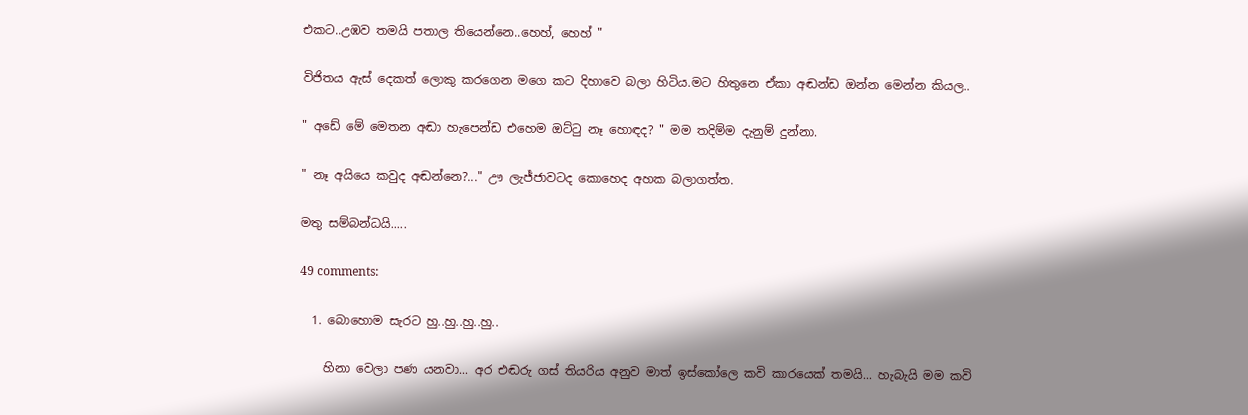එකට..උඹව තමයි පතාල තියෙන්නෙ..හෙහ්, හෙහ් "

විජිතය ඇස් දෙකත් ලොකු කරගෙන මගෙ කට දිහාවෙ බලා හිටිය.මට හිතුනෙ ඒකා අඬන්ඩ ඔන්න මෙන්න කියල..

" අඩේ මේ මෙතන අඬා හැපෙන්ඩ එහෙම ඔට්ටු නෑ හොඳද? " මම තදිම්ම දැනුම් දුන්නා.

" නෑ අයියෙ කවුද අඬන්නෙ?..." ඌ ලැජ්ජාවටද කොහෙද අහක බලාගත්ත.

මතු සම්බන්ධයි.....

49 comments:

  1. බොහොම සැරට හු..හු..හු..හු..

    හිනා වෙලා පණ යනවා... අර එඬරු ගස් තියරිය අනුව මාත් ඉස්කෝලෙ කවි කාරයෙක් තමයි... හැබැ‍යි මම කවි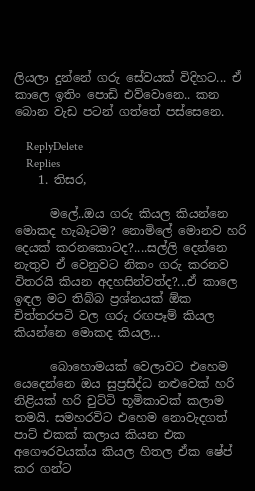ලියලා දුන්නේ ගරු සේවයක් විදිහට... ඒ කාලෙ ඉතිං පොඩි එව්වොනෙ.. කන බොන වැඩ පටන් ගත්තේ පස්සෙනෙ.

    ReplyDelete
    Replies
    1. තිසර,

      මලේ..ඔය ගරු කියල කියන්නෙ මොකද හැබෑටම? නොමිලේ මොනව හරි දෙයක් කරනකොටද?....සල්ලි දෙන්නෙ නැතුව ඒ වෙනුවට නිකං ගරු කරනව විතරයි කියන අදහසින්වත්ද?...ඒ කාලෙ ඉඳල මට තිබ්බ ප්‍රශ්නයක් ඕක චිත්තරපටි වල ගරු රඟපෑම් කියල කියන්නෙ මොකද කියල...

      බොහොමයක් වෙලාවට එහෙම යෙදෙන්නෙ ඔය සුප්‍රසිද්ධ නළුවෙක් හරි නිළියක් හරි චුට්ටි භූමිකාවක් කලාම තමයි. සමහරවිට එහෙම නොවැදගත් පාට් එකක් කලාය කියන එක අගෞරවයක්ය කියල හිතල ඒක ෂේප් කර ගන්ට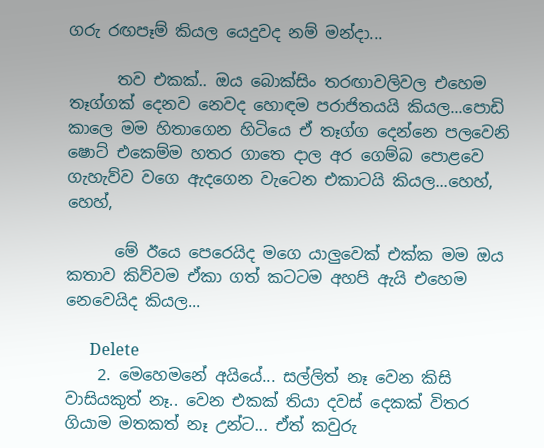ගරු රඟපෑම් කියල යෙදුවද නම් මන්දා...

      තව එකක්.. ඔය බොක්සිං තරඟාවලිවල එහෙම තෑග්ගක් දෙනව නෙවද හොඳම පරාජිතයයි කියල...පොඩි කාලෙ මම හිතාගෙන හිටියෙ ඒ තෑග්ග දෙන්නෙ පලවෙනි ෂොට් එකෙම්ම හතර ගාතෙ දාල අර ගෙම්බ පොළවෙ ගැහැව්ව වගෙ ඇදගෙන වැටෙන එකාටයි කියල...හෙහ්, හෙහ්,

      මේ ඊයෙ පෙරෙයිද මගෙ යාලුවෙක් එක්ක මම ඔය කතාව කිව්වම ඒකා ගත් කටටම අහපි ඇයි එහෙම නෙවෙයිද කියල...

      Delete
    2. මෙහෙමනේ අයියේ... සල්ලිත් නෑ වෙන කිසි වාසියකුත් නෑ.. වෙන එකක් තියා දවස් දෙකක් විතර ගියාම මතකත් නෑ උන්ට... ඒත් කවුරු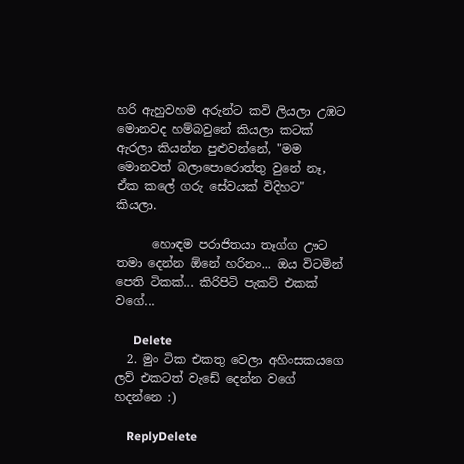හරි ඇහුවහම අරුන්ට කවි ලියලා උඹට මොනවද හම්බවුනේ කියලා කටක් ඇරලා කියන්න පුළුවන්නේ, "මම මොනවත් බලාපොරොත්තු වුනේ නෑ, ඒක කලේ ගරු සේවයක් විදිහට" කියලා.

      හොඳම පරාජිතයා තෑග්ග ඌට තමා දෙන්න ඕනේ හරිනං... ඔය විටමින් පෙති ටිකක්... කිරිපිටි පැකට් එකක් වගේ...

      Delete
  2. මුං ටික එකතු වෙලා අහිංසකයගෙ ලව් එකටත් වැඩේ දෙන්න වගේ හදන්නෙ :)

    ReplyDelete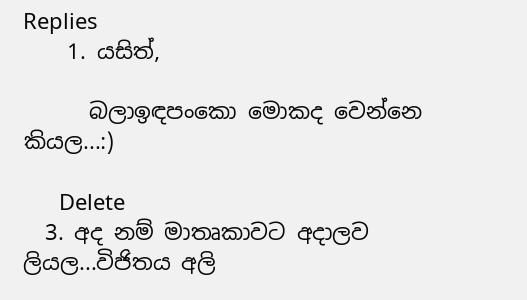Replies
    1. යසිත්,

      බලාඉඳපංකො මොකද වෙන්නෙ කියල...:)

      Delete
  3. අද නම් මාතෘකාවට අදාලව ලියල...විජිතය අලි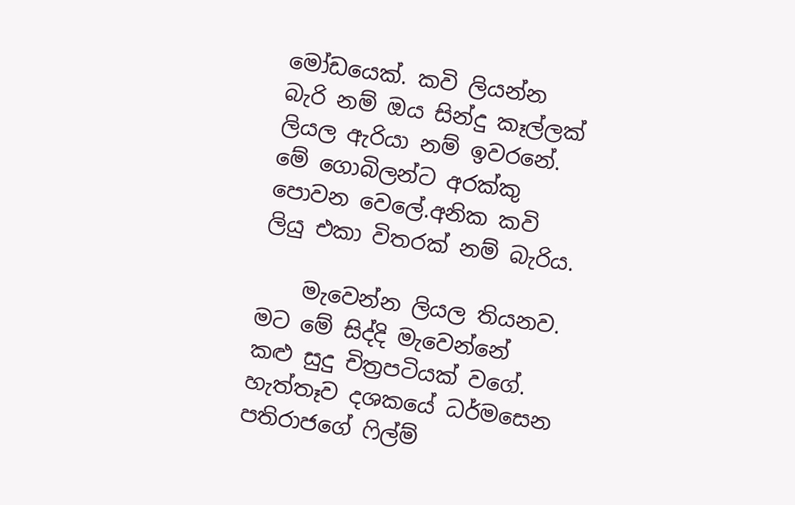මෝඩයෙක්. කවි ලියන්න බැරි නම් ඔය සින්දු කෑල්ලක් ලියල ඇරියා නම් ඉවරනේ. මේ ගොබිලන්ට අරක්කු පොවන වෙලේ.අනික කවි ලියු එකා විතරක් නම් බැරිය.

    මැවෙන්න ලියල තියනව. මට මේ සිද්දි මැවෙන්නේ කළු සුදු චිත්‍රපටියක් වගේ. හැත්තෑව දශකයේ ධර්මසෙන පතිරාජගේ ෆිල්ම්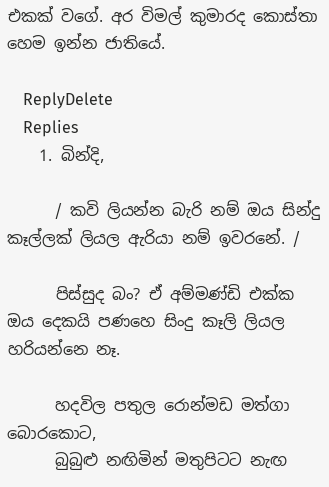එකක් වගේ. අර විමල් කුමාරද කොස්තා හෙම ඉන්න ජාතියේ.

    ReplyDelete
    Replies
    1. බින්දි,

      / කවි ලියන්න බැරි නම් ඔය සින්දු කෑල්ලක් ලියල ඇරියා නම් ඉවරනේ. /

      පිස්සුද බං? ඒ අම්මණ්ඩි එක්ක ඔය දෙකයි පණහෙ සිංදු කෑලි ලියල හරියන්නෙ නෑ.

      හදවිල පතුල රොන්මඩ මත්ගා බොරකොට,
      බුබුළු නඟිමින් මතුපිටට නැඟ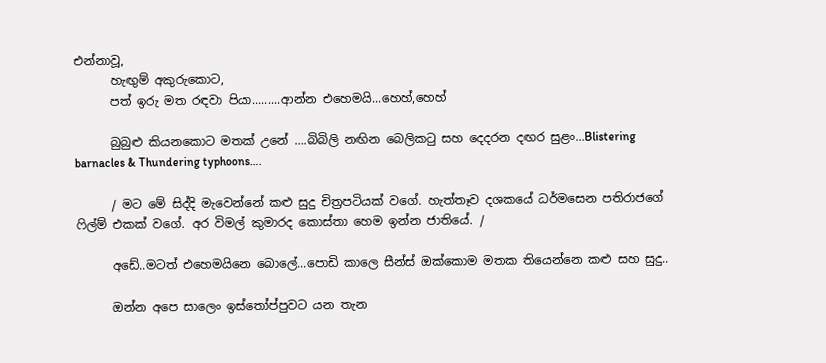එන්නාවූ,
      හැඟුම් අකුරුකොට,
      පත් ඉරු මත රඳවා පියා.........ආන්න එහෙමයි...හෙහ්,හෙහ්

      බුබුළු කියනකොට මතක් උනේ ….බිබිලි නඟින බෙලිකටු සහ දෙදරන දඟර සුළං…Blistering barnacles & Thundering typhoons….

      / මට මේ සිද්දි මැවෙන්නේ කළු සුදු චිත්‍රපටියක් වගේ. හැත්තෑව දශකයේ ධර්මසෙන පතිරාජගේ ෆිල්ම් එකක් වගේ. අර විමල් කුමාරද කොස්තා හෙම ඉන්න ජාතියේ. /

      අඩේ..මටත් එහෙමයිනෙ බොලේ...පොඩි කාලෙ සීන්ස් ඔක්කොම මතක තියෙන්නෙ කළු සහ සුදු..

      ඔන්න අපෙ සාලෙං ඉස්තෝප්පුවට යන තැන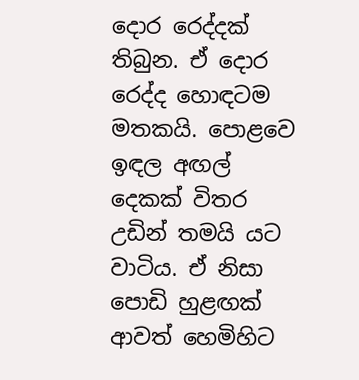දොර රෙද්දක් තිබුන. ඒ දොර රෙද්ද හොඳටම මතකයි. පොළවෙ ඉඳල අඟල් දෙකක් විතර උඩින් තමයි යට වාටිය. ඒ නිසා පොඩි හුළඟක් ආවත් හෙමිහිට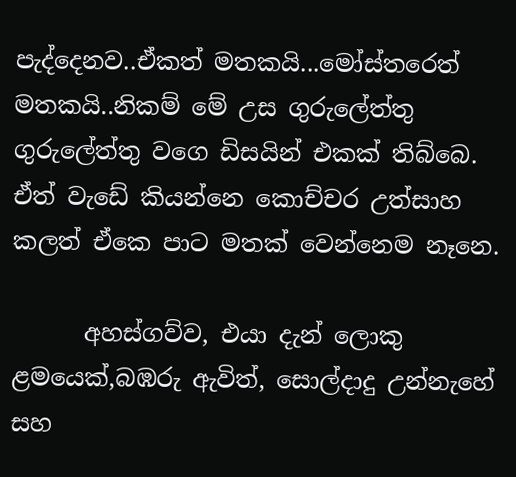පැද්දෙනව..ඒකත් මතකයි...මෝස්තරෙත් මතකයි..නිකම් මේ උස ගුරුලේත්තු ගුරුලේත්තු වගෙ ඩිසයින් එකක් තිබ්බෙ. ඒත් වැඩේ කියන්නෙ කොච්චර උත්සාහ කලත් ඒකෙ පාට මතක් වෙන්නෙම නෑනෙ.

      අහස්ගව්ව, එයා දැන් ලොකු ළමයෙක්,බඹරු ඇවිත්, සොල්දාදු උන්නැහේ සහ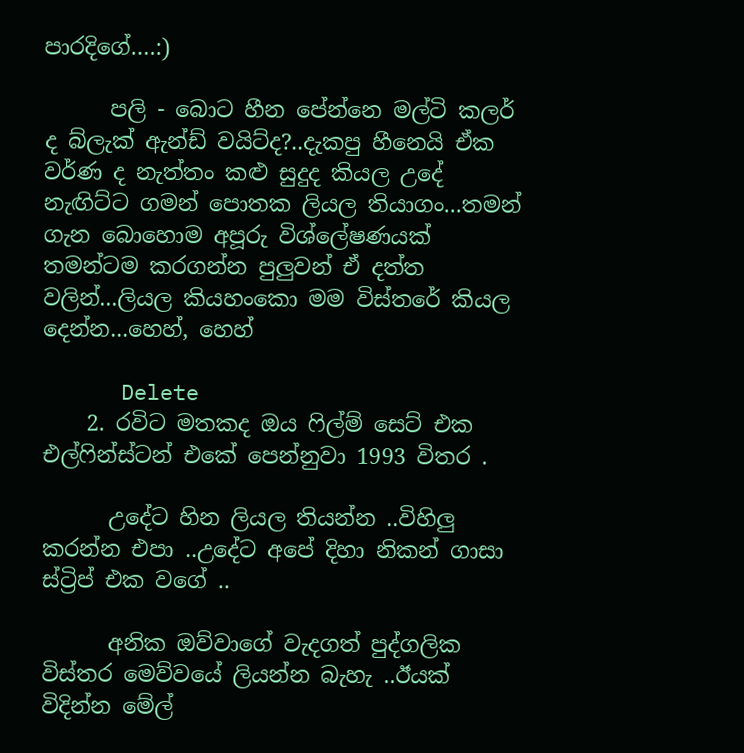පාරදිගේ….:)

      පලි - බොට හීන පේන්නෙ මල්ටි කලර් ද බ්ලැක් ඇන්ඩ් වයිට්ද?..දැකපු හීනෙයි ඒක වර්ණ ද නැත්තං කළු සුදුද කියල උදේ නැඟිට්ට ගමන් පොතක ලියල තියාගං...තමන් ගැන බොහොම අපූරු විශ්ලේෂණයක් තමන්ටම කරගන්න පුලුවන් ඒ දත්ත වලින්...ලියල කියහංකො මම විස්තරේ කියල දෙන්න...හෙහ්, හෙහ්

      Delete
    2. රවිට මතකද ඔය ෆිල්ම් සෙට් එක එල්ෆින්ස්ටන් එකේ පෙන්නුවා 1993 විතර .

      උදේට හින ලියල තියන්න ..විහිලු කරන්න එපා ..උදේට අපේ දිහා නිකන් ගාසා ස්ට්‍රිප් එක වගේ ..

      අනික ඔව්වාගේ වැදගත් පුද්ගලික විස්තර මෙව්වයේ ලියන්න බැහැ ..ඊයක් විදින්න මේල්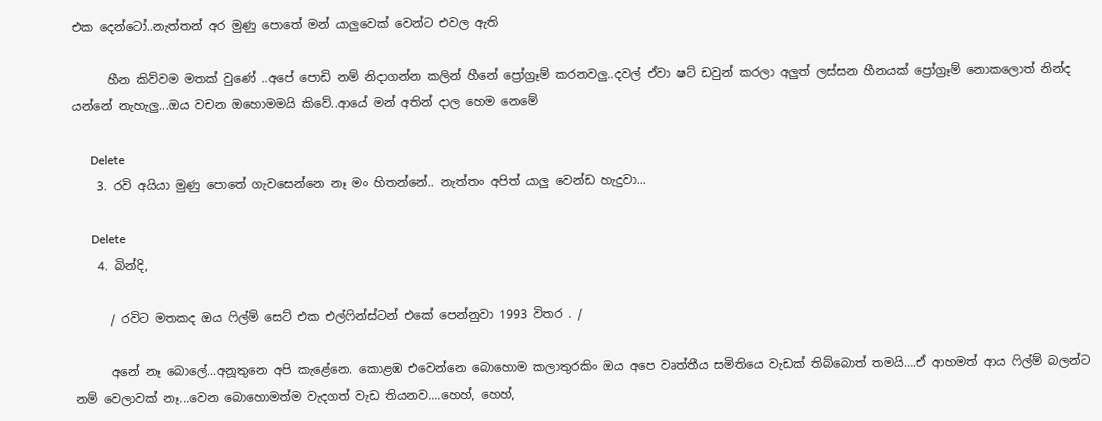එක දෙන්ටෝ..නැත්තන් අර මුණු පොතේ මන් යාලුවෙක් වෙන්ට එවල ඇති

      හීන කිව්වම මතක් වුණේ ..අපේ පොඩි නම් නිදාගන්න කලින් හීනේ ප්‍රෝග්‍රෑම් කරනවලු..දවල් ඒවා ෂට් ඩවුන් කරලා අලුත් ලස්සන හීනයක් ප්‍රෝග්‍රෑම් නොකලොත් නින්ද යන්නේ නැහැලු...ඔය වචන ඔහොමමයි කිවේ..ආයේ මන් අතින් දාල හෙම නෙමේ

      Delete
    3. රවි අයියා මුණු පොතේ ගැවසෙන්නෙ නෑ මං හිතන්නේ.. නැත්තං අපිත් යාලු වෙන්ඩ හැදුවා...

      Delete
    4. බින්දි,

      / රවිට මතකද ඔය ෆිල්ම් සෙට් එක එල්ෆින්ස්ටන් එකේ පෙන්නුවා 1993 විතර . /

      අනේ නෑ බොලේ...අනූතුනෙ අපි කැළේනෙ. කොළඹ එවෙන්නෙ බොහොම කලාතුරකිං ඔය අපෙ වෘත්තීය සමිතියෙ වැඩක් තිබ්බොත් තමයි….ඒ ආහමත් ආය ෆිල්ම් බලන්ට නම් වෙලාවක් නෑ...වෙන බොහොමත්ම වැදගත් වැඩ තියනව....හෙහ්, හෙහ්,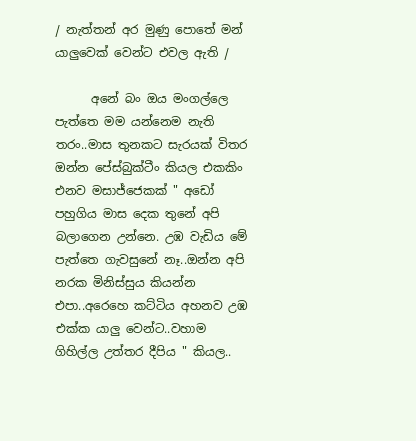/ නැත්තන් අර මුණු පොතේ මන් යාලුවෙක් වෙන්ට එවල ඇති /

      අනේ බං ඔය මංගල්ලෙ පැත්තෙ මම යන්නෙම නැති තරං..මාස තුනකට සැරයක් විතර ඔන්න පේස්බුක්ටීං කියල එකකිං එනව මසාජ්ජෙකක් " අඩෝ පහුගිය මාස දෙක තුනේ අපි බලාගෙන උන්නෙ. උඹ වැඩිය මේ පැත්තෙ ගැවසුනේ නෑ..ඔන්න අපි නරක මිනිස්සුය කියන්න එපා..අරෙහෙ කට්ටිය අහනව උඹ එක්ක යාලු වෙන්ට..වහාම ගිහිල්ල උත්තර දීපිය " කියල..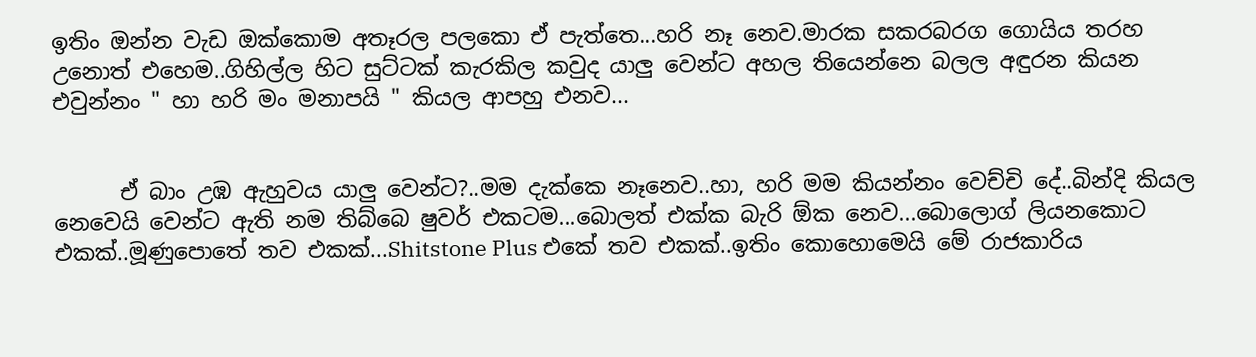ඉතිං ඔන්න වැඩ ඔක්කොම අතෑරල පලකො ඒ පැත්තෙ...හරි නෑ නෙව.මාරක සකරබරග ගොයිය තරහ උනොත් එහෙම..ගිහිල්ල හිට සුට්ටක් කැරකිල කවුද යාලු වෙන්ට අහල තියෙන්නෙ බලල අඳුරන කියන එවුන්නං " හා හරි මං මනාපයි " කියල ආපහු එනව...


      ඒ බාං උඹ ඇහුවය යාලු වෙන්ට?..මම දැක්කෙ නෑනෙව..හා, හරි මම කියන්නං වෙච්චි දේ..බින්දි කියල නෙවෙයි වෙන්ට ඇති නම තිබ්බෙ ෂුවර් එකටම...බොලත් එක්ක බැරි ඕක නෙව...බොලොග් ලියනකොට එකක්..මූණුපොතේ තව එකක්...Shitstone Plus එකේ තව එකක්..ඉතිං කොහොමෙයි මේ රාජකාරිය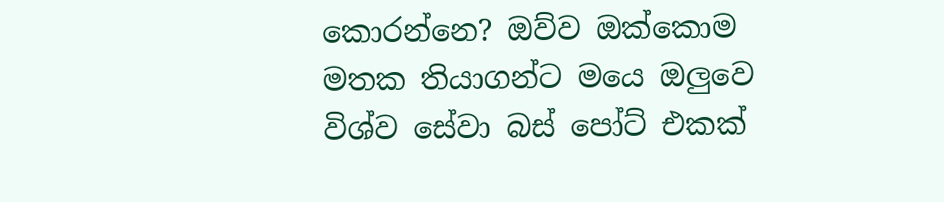කොරන්නෙ? ඔව්ව ඔක්කොම මතක තියාගන්ට මයෙ ඔලුවෙ විශ්ව සේවා බස් පෝට් එකක්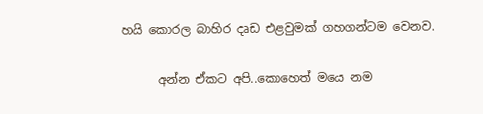හයි කොරල බාහිර දෘඩ එළවුමක් ගහගන්ටම වෙනව.

      අන්න ඒකට අපි..කොහෙත් මයෙ නම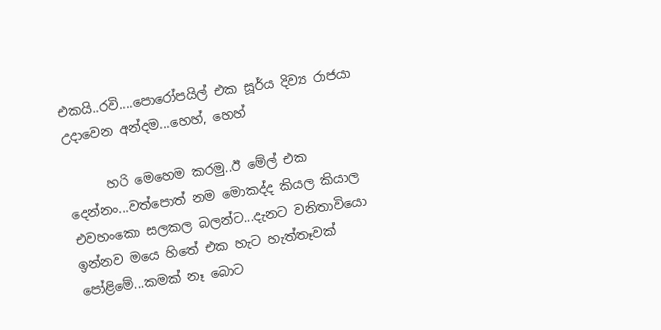එකයි..රවි....පොරෝපයිල් එක සූර්ය දිව්‍ය රාජයා උදාවෙන අන්දම...හෙහ්, හෙහ්

      හරි මෙහෙම කරමු..ඊ මේල් එක දෙන්නං...වත්පොත් නම මොකද්ද කියල කියාල එවහංකො සලකල බලන්ට...දැනට වනිතාවියො ඉන්නව මයෙ හිතේ එක හැට හැත්තෑවක් පෝළිමේ...කමක් නෑ බොට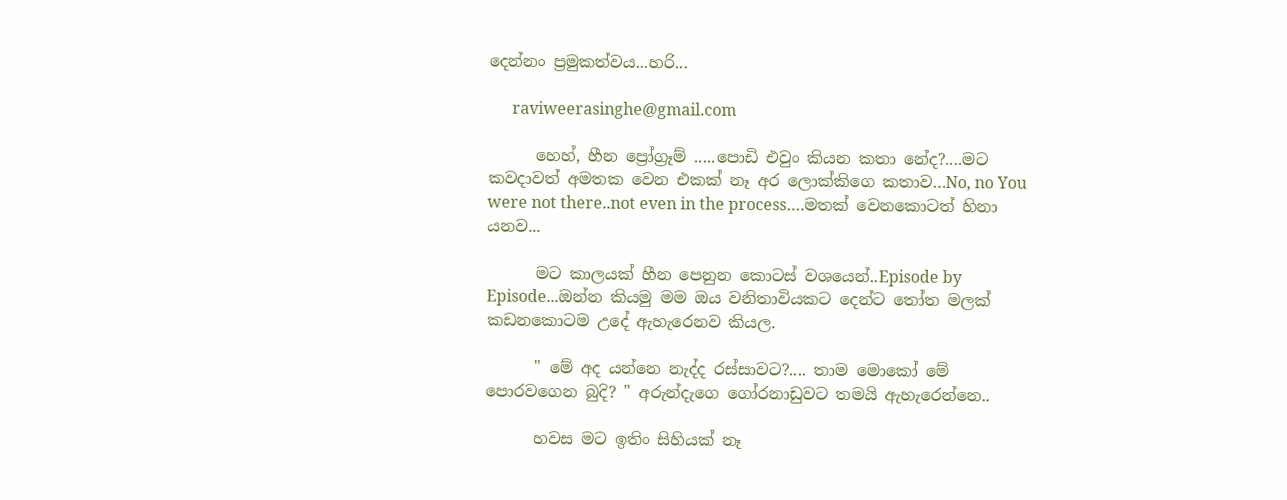දෙන්නං ප්‍රමුකත්වය...හරි...

      raviweerasinghe@gmail.com

      හෙහ්, හීන ප්‍රෝග්‍රෑම් .....පොඩි එවුං කියන කතා නේද?....මට කවදාවත් අමතක වෙන එකක් නෑ අර ලොක්කිගෙ කතාව…No, no You were not there..not even in the process….මතක් වෙනකොටත් හිනා යනව...

      මට කාලයක් හීන පෙනුන කොටස් වශයෙන්..Episode by Episode...ඔන්න කියමු මම ඔය වනිතාවියකට දෙන්ට තෝත මලක් කඩනකොටම උදේ ඇහැරෙනව කියල.

      " මේ අද යන්නෙ නැද්ද රස්සාවට?.... තාම මොකෝ මේ පොරවගෙන බුදි? " අරුන්දැගෙ ගෝරනාඩුවට තමයි ඇහැරෙන්නෙ..

      හවස මට ඉතිං සිහියක් නෑ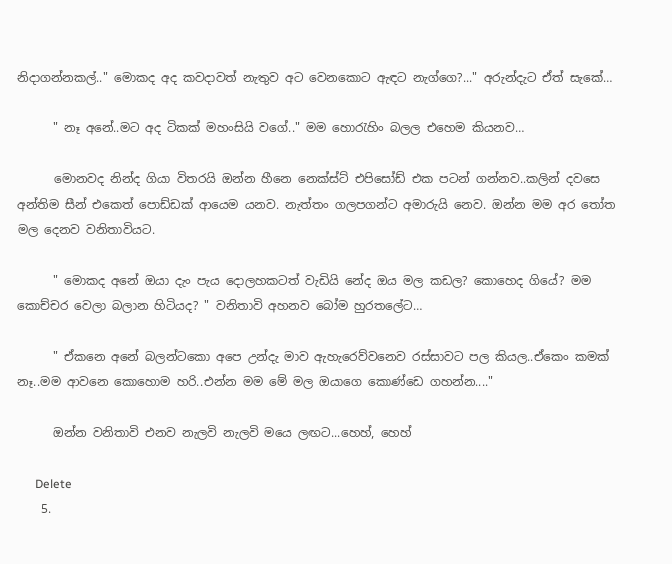නිදාගන්නකල්.." මොකද අද කවදාවත් නැතුව අට වෙනකොට ඇඳට නැග්ගෙ?..." අරුන්දැට ඒත් සැකේ…

      " නෑ අනේ..මට අද ටිකක් මහංසියි වගේ.." මම හොරැහිං බලල එහෙම කියනව…

      මොනවද නින්ද ගියා විතරයි ඔන්න හීනෙ නෙක්ස්ට් එපිසෝඩ් එක පටන් ගන්නව..කලින් දවසෙ අන්තිම සීන් එකෙත් පොඩ්ඩක් ආයෙම යනව. නැත්තං ගලපගන්ට අමාරුයි නෙව. ඔන්න මම අර තෝත මල දෙනව වනිතාවියට.

      " මොකද අනේ ඔයා දැං පැය දොලහකටත් වැඩියි නේද ඔය මල කඩල? කොහෙද ගියේ? මම කොච්චර වෙලා බලාන හිටියද? " වනිතාවි අහනව බෝම හුරතලේට…

      " ඒකනෙ අනේ බලන්ටකො අපෙ උන්දැ මාව ඇහැරෙව්වනෙව රස්සාවට පල කියල..ඒකෙං කමක් නෑ..මම ආවනෙ කොහොම හරි..එන්න මම මේ මල ඔයාගෙ කොණ්ඩෙ ගහන්න...."

      ඔන්න වනිතාවි එනව නැලවි නැලවි මයෙ ලඟට...හෙහ්, හෙහ්

      Delete
    5.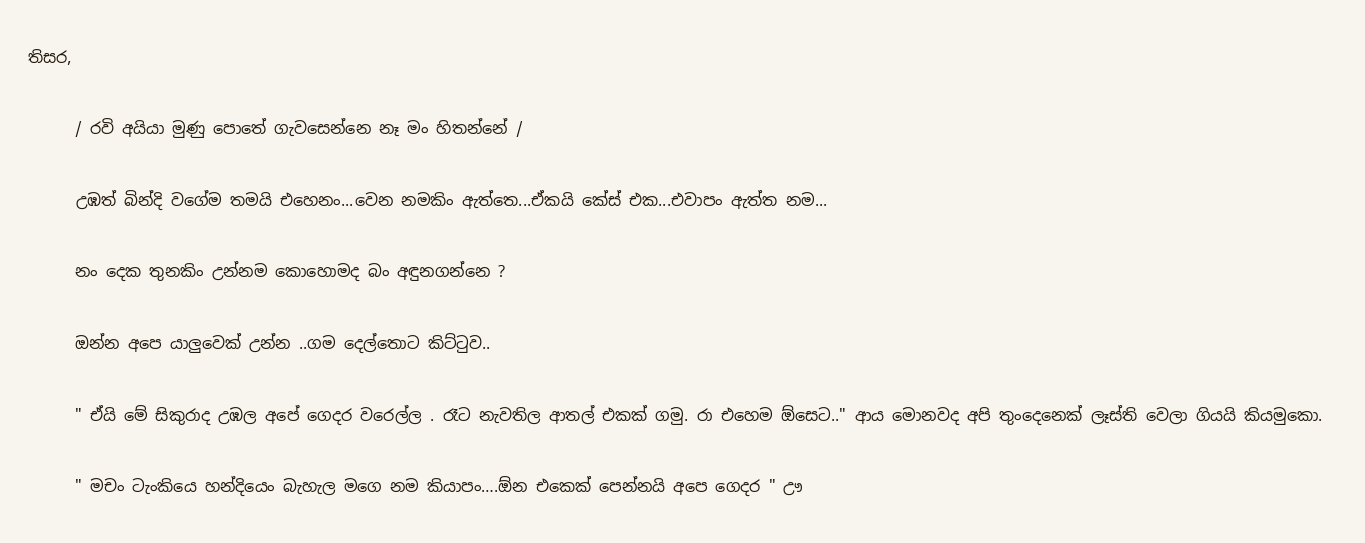තිසර,

      / රවි අයියා මුණු පොතේ ගැවසෙන්නෙ නෑ මං හිතන්නේ /

      උඹත් බින්දි වගේම තමයි එහෙනං...වෙන නමකිං ඇත්තෙ...ඒකයි කේස් එක...එවාපං ඇත්ත නම...

      නං දෙක තුනකිං උන්නම කොහොමද බං අඳුනගන්නෙ ?

      ඔන්න අපෙ යාලුවෙක් උන්න ..ගම දෙල්තොට කිට්ටුව..

      " ඒයි මේ සිකුරාද උඹල අපේ ගෙදර වරෙල්ල . රෑට නැවතිල ආතල් එකක් ගමු. රා එහෙම ඕසෙට.." ආය මොනවද අපි තුංදෙනෙක් ලෑස්ති වෙලා ගියයි කියමුකො.

      " මචං ටැංකියෙ හන්දියෙං බැහැල මගෙ නම කියාපං….ඕන එකෙක් පෙන්නයි අපෙ ගෙදර " ඌ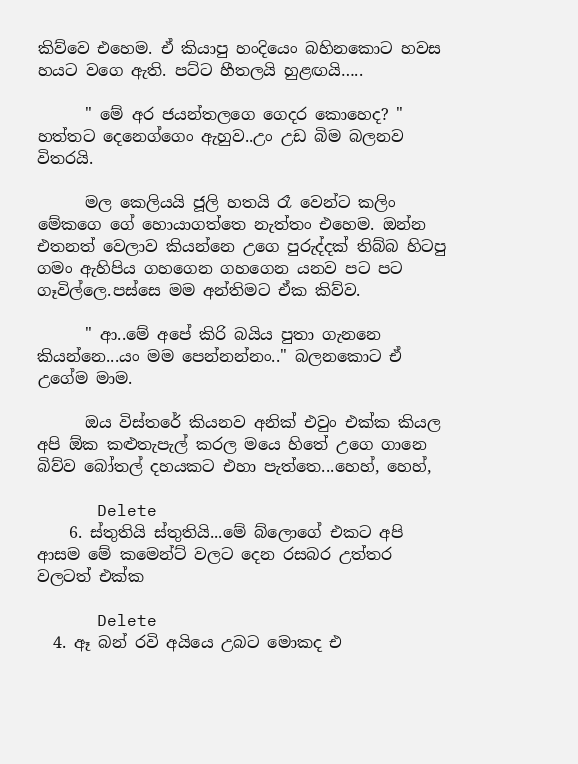කිව්වෙ එහෙම. ඒ කියාපු හංදියෙං බහිනකොට හවස හයට වගෙ ඇති. පට්ට හීතලයි හුළඟයි…..

      " මේ අර ජයන්තලගෙ ගෙදර කොහෙද? " හත්තට දෙනෙග්ගෙං ඇහුව..උං උඩ බිම බලනව විතරයි.

      මල කෙලියයි ජූලි හතයි රෑ වෙන්ට කලිං මේකගෙ ගේ හොයාගත්තෙ නැත්තං එහෙම. ඔන්න එතනත් වෙලාව කියන්නෙ උගෙ පුරුද්දක් තිබ්බ හිටපු ගමං ඇහිපිය ගහගෙන ගහගෙන යනව පට පට ගෑවිල්ලෙ.පස්සෙ මම අන්තිමට ඒක කිව්ව.

      " ආ..මේ අපේ කිරි බයිය පුතා ගැනනෙ කියන්නෙ...යං මම පෙන්නන්නං.." බලනකොට ඒ උගේම මාම.

      ඔය විස්තරේ කියනව අනික් එවුං එක්ක කියල අපි ඕක කළුතැපැල් කරල මයෙ හිතේ උගෙ ගානෙ බිව්ව බෝතල් දහයකට එහා පැත්තෙ...හෙහ්, හෙහ්,

      Delete
    6. ස්තුතියි ස්තුතියි...මේ බ්ලොගේ එකට අපි ආසම මේ කමෙන්ට් වලට දෙන රසබර උත්තර වලටත් එක්ක

      Delete
  4. ඈ බන් රවි අයියෙ උබට මොකද එ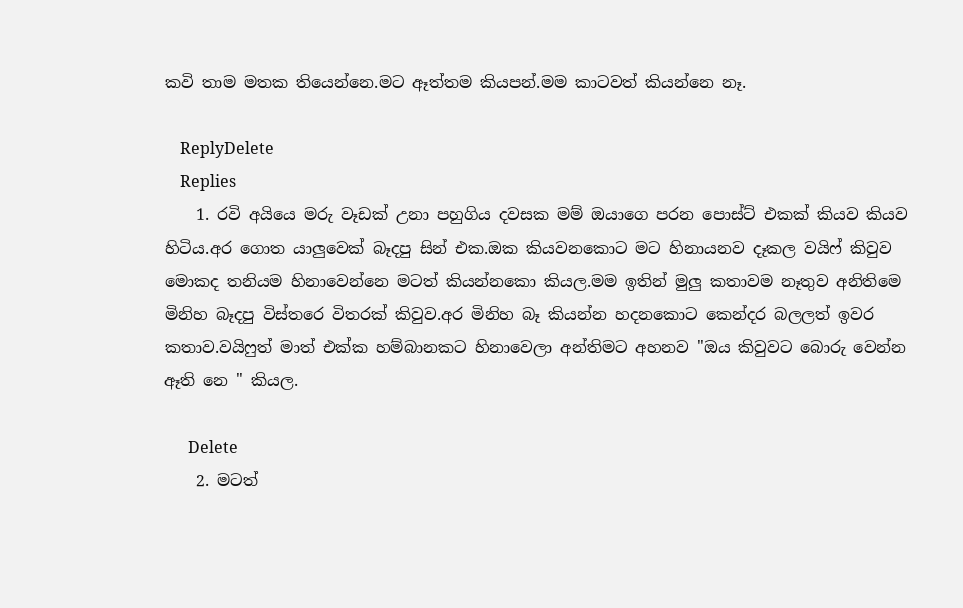කවි තාම මතක තියෙන්නෙ.මට ඈත්තම කියපන්.මම කාටවත් කියන්නෙ නෑ.

    ReplyDelete
    Replies
    1. රවි අයියෙ මරු වෑඩක් උනා පහුගිය දවසක මම් ඔයාගෙ පරන පොස්ට් එකක් කියව කියව හිටිය.අර ගොත යාලුවෙක් බෑදපු සින් එක.ඔක කියවනකොට මට හිනායනව දෑකල වයිෆ් කිවුව මොකද තනියම හිනාවෙන්නෙ මටත් කියන්නකො කියල.මම ඉතින් මුලු කතාවම නෑතුව අනිතිමෙ මිනිහ බෑදපු විස්තරෙ විතරක් කිවුව.අර මිනිහ බෑ කියන්න හදනකොට කෙන්දර බලලත් ඉවර කතාව.වයිෆුත් මාත් එක්ක හම්බානකට හිනාවෙලා අන්තිමට අහනව "ඔය කිවුවට බොරු වෙන්න ඈති නෙ " කියල.

      Delete
    2. මටත්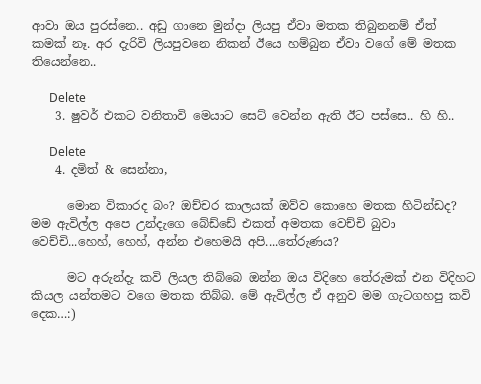ආවා ඔය පුරස්නෙ.. අඩු ගානෙ මුන්දා ලියපු ඒවා මතක තිබුනනම් ඒත් කමක් නෑ. අර දැරිවි ලියපුවනෙ නිකන් ඊයෙ හම්බුන ඒවා වගේ මේ මතක තියෙන්නෙ..

      Delete
    3. ෂුවර් එකට වනිතාවි මෙයාට සෙට් වෙන්න ඇති ඊට පස්සෙ.. හි හි..

      Delete
    4. දමිත් & සෙන්නා,

      මොන විකාරද බං? ඔච්චර කාලයක් ඔව්ව කොහෙ මතක හිටින්ඩද? මම ඇවිල්ල අපෙ උන්දැගෙ බේඩ්ඩේ එකත් අමතක වෙච්චි බුවා වෙච්චි...හෙහ්, හෙහ්, අන්න එහෙමයි අපි....තේරුණය?

      මට අරුන්දැ කවි ලියල තිබ්බෙ ඔන්න ඔය විදිහෙ තේරුමක් එන විදිහට කියල යන්තමට වගෙ මතක තිබ්බ. මේ ඇවිල්ල ඒ අනුව මම ගැටගහපු කවි දෙක…:)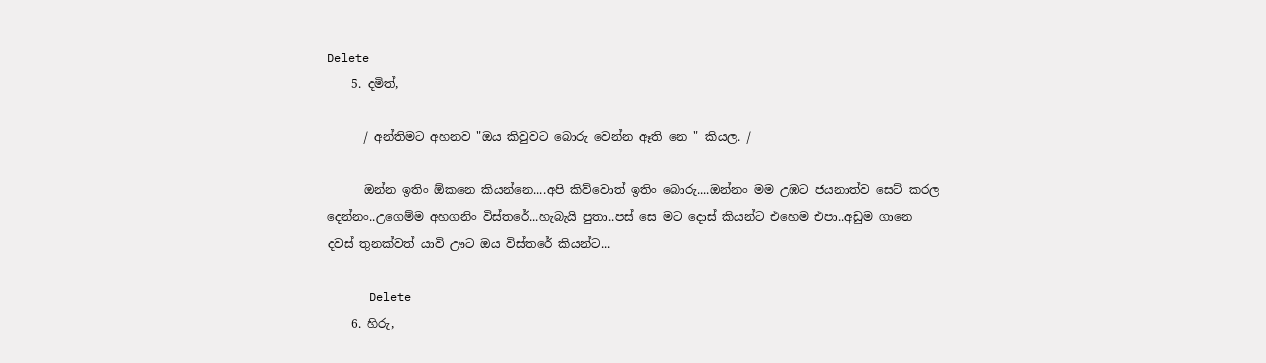Delete
    5. දමිත්,

      / අන්තිමට අහනව "ඔය කිවුවට බොරු වෙන්න ඈති නෙ " කියල. /

      ඔන්න ඉතිං ඕකනෙ කියන්නෙ....අපි කිව්වොත් ඉතිං බොරු....ඔන්නං මම උඹට ජයනාත්ව සෙට් කරල දෙන්නං..උගෙම්ම අහගනිං විස්තරේ...හැබැයි පුතා..පස් සෙ මට දොස් කියන්ට එහෙම එපා..අඩුම ගානෙ දවස් තුනක්වත් යාවි ඌට ඔය විස්තරේ කියන්ට...

      Delete
    6. හිරු,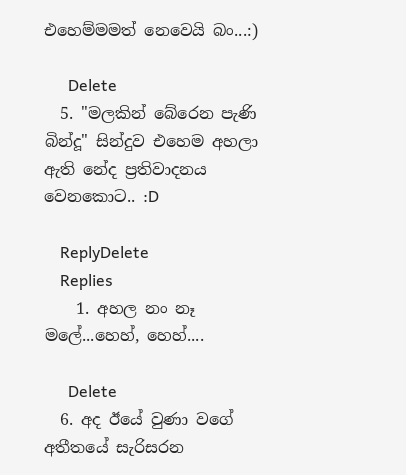එහෙම්මමත් නෙවෙයි බං...:)

      Delete
  5. "මලකින් බේරෙන පැණි බින්දූ" සින්දුව එහෙම අහලා ඇති නේද ප්‍රතිවාදනය වෙනකොට.. :D

    ReplyDelete
    Replies
    1. අහල නං නෑ මලේ...හෙහ්, හෙහ්....

      Delete
  6. අද ඊයේ වුණා වගේ අතීතයේ සැරිසරන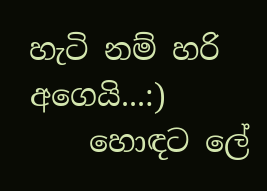හැටි නම් හරි අගෙයි...:)
    හොඳට ලේ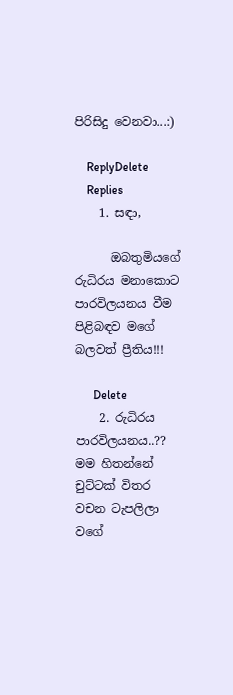පිරිසිදු වෙනවා...:)

    ReplyDelete
    Replies
    1. සඳා,

      ඔබතුමියගේ රුධිරය මනාකොට පාරවිලයනය වීම පිළිබඳව මගේ බලවත් ප්‍රීතිය!!!

      Delete
    2. රුධිරය පාරවිලයනය..?? මම හිතන්නේ චුට්ටක් විතර වචන ටැපලිලා වගේ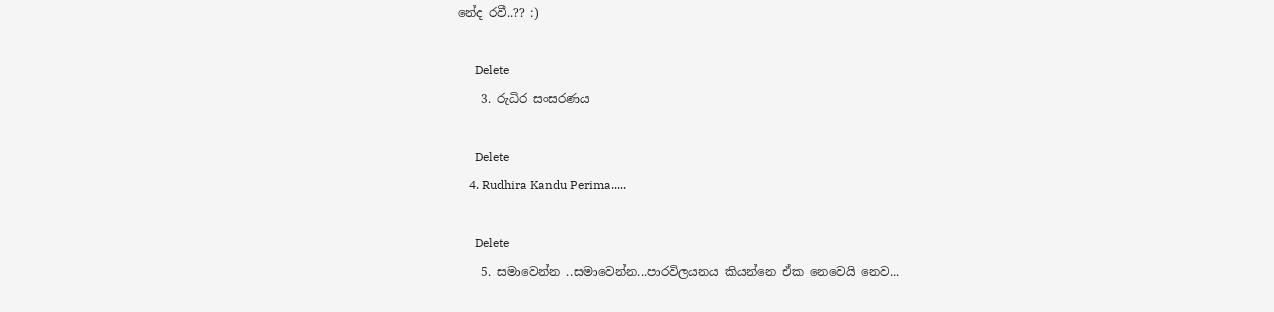නේද රවී..?? :)

      Delete
    3. රුධිර සංසරණය

      Delete
    4. Rudhira Kandu Perima.....

      Delete
    5. සමාවෙන්න ..සමාවෙන්න...පාරවිලයනය කියන්නෙ ඒක නෙවෙයි නෙව...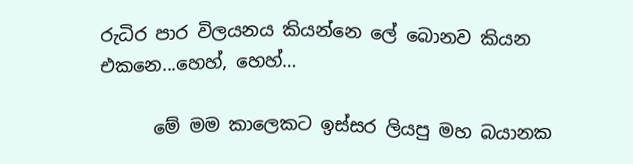රුධිර පාර විලයනය කියන්නෙ ලේ බොනව කියන එකනෙ...හෙහ්, හෙහ්…

      මේ මම කාලෙකට ඉස්සර ලියපු මහ බයානක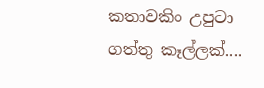කතාවකිං උපුටා ගත්තු කෑල්ලක්....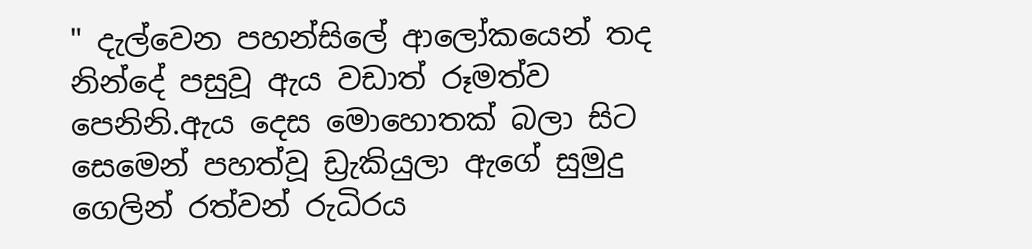" දැල්වෙන පහන්සිලේ ආලෝකයෙන් තද නින්දේ පසුවූ ඇය වඩාත් රූමත්ව පෙනිනි.ඇය දෙස මොහොතක් බලා සිට සෙමෙන් පහත්වූ ඩ්‍රැකියුලා ඇගේ සුමුදු ගෙලින් රත්වන් රුධිරය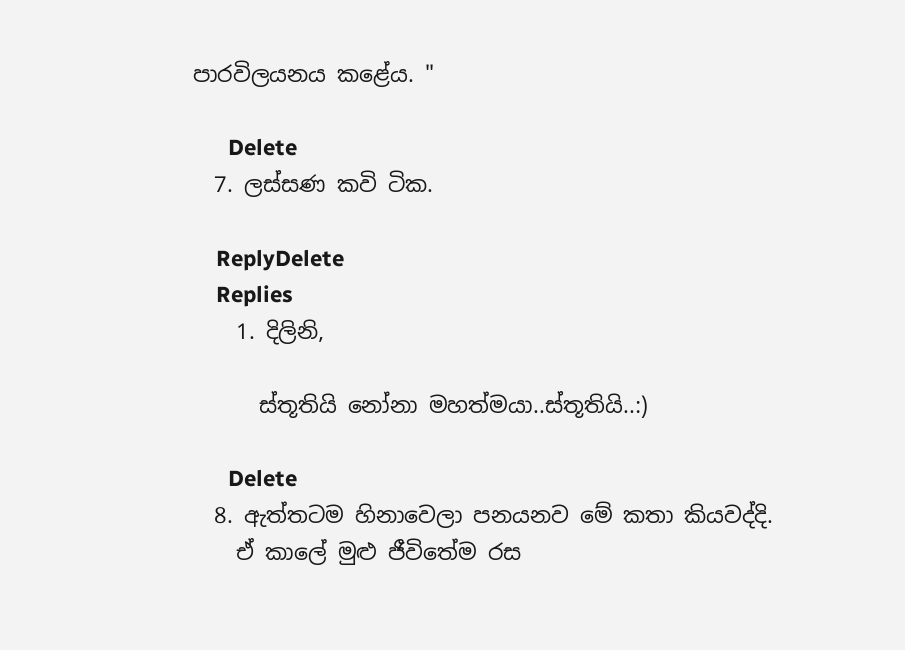පාරවිලයනය කළේය. "

      Delete
  7. ලස්සණ කවි ටික.

    ReplyDelete
    Replies
    1. දිලිනි,

      ස්තූතියි නෝනා මහත්මයා..ස්තූතියි..:)

      Delete
  8. ඇත්තටම හිනාවෙලා පනයනව මේ කතා කියවද්දි.
    ඒ කාලේ මුළු ජීවිතේම රස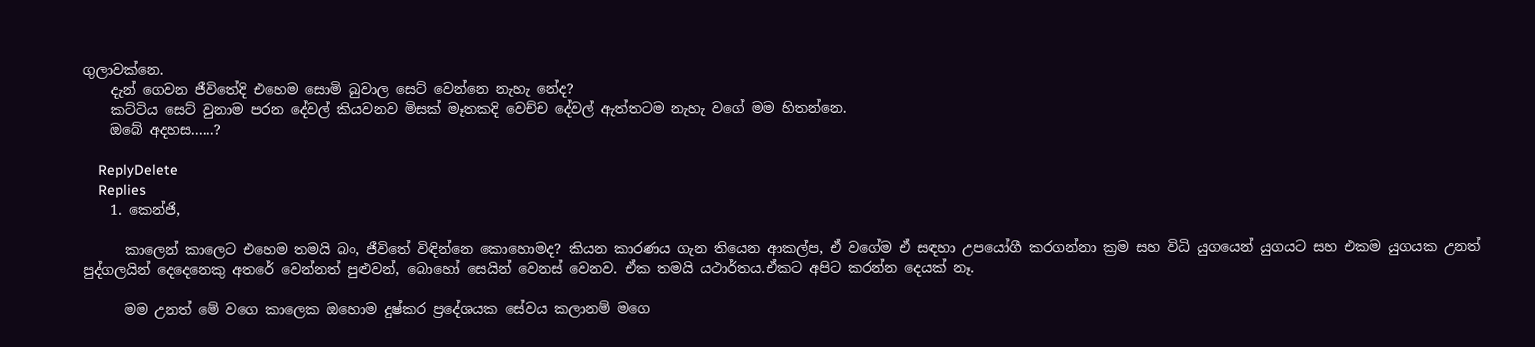ගුලාවක්නෙ.
    දැන් ගෙවන ජීවිතේදි එහෙම සොමි බුවාල සෙට් වෙන්නෙ නැහැ නේද?
    කට්ටිය සෙට් වුනාම පරන දේවල් කියවනව මිසක් මෑතකදි වෙච්ච දේවල් ඇත්තටම නැහැ වගේ මම හිතන්නෙ.
    ඔබේ අදහස......?

    ReplyDelete
    Replies
    1. කෙන්ජි,

      කාලෙන් කාලෙට එහෙම තමයි බං, ජීවිතේ විඳින්නෙ කොහොමද? කියන කාරණය ගැන තියෙන ආකල්ප, ඒ වගේම ඒ සඳහා උපයෝගී කරගන්නා ක්‍රම සහ විධි යුගයෙන් යුගයට සහ එකම යුගයක උනත් පුද්ගලයින් දෙදෙනෙකු අතරේ වෙන්නත් පුළුවන්, බොහෝ සෙයින් වෙනස් වෙනව. ඒක තමයි යථාර්තය.ඒකට අපිට කරන්න දෙයක් නෑ.

      මම උනත් මේ වගෙ කාලෙක ඔහොම දුෂ්කර ප්‍රදේශයක සේවය කලානම් මගෙ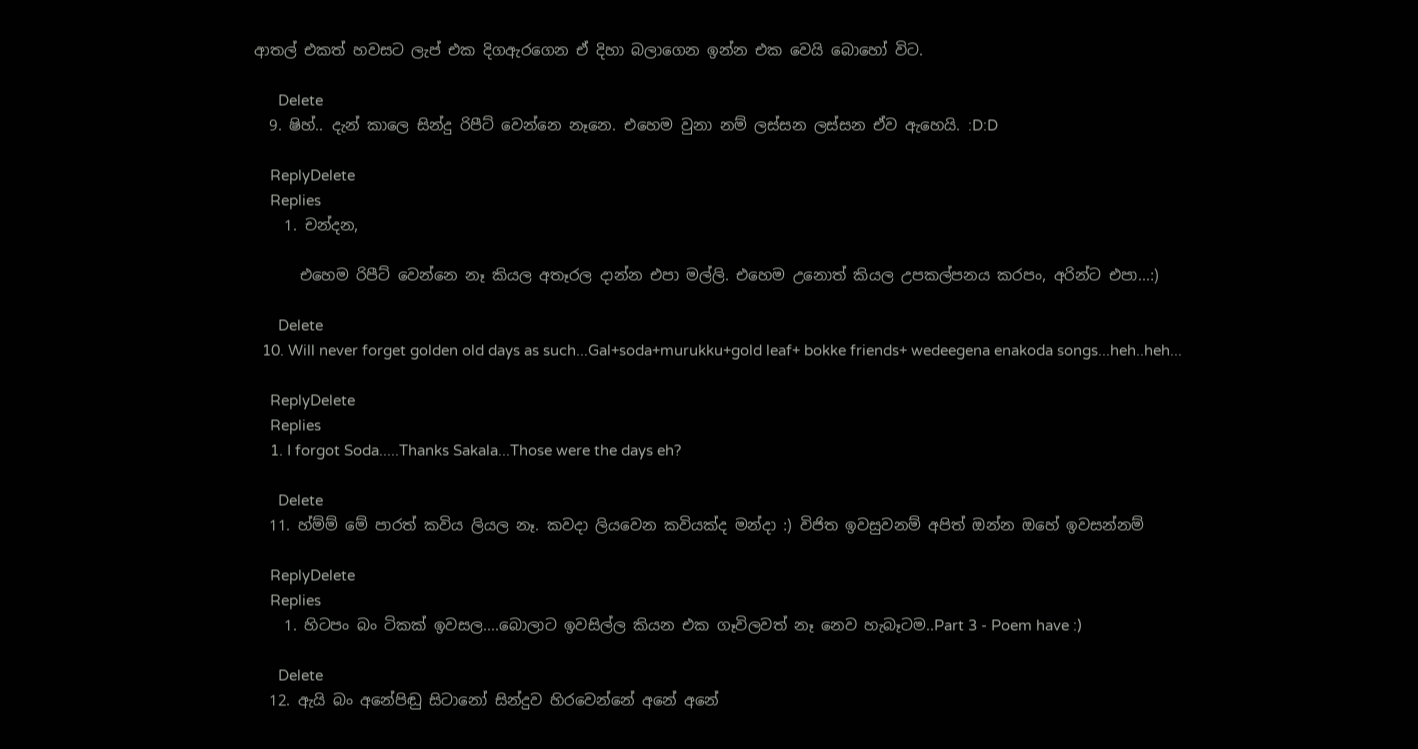ආතල් එකත් හවසට ලැප් එක දිගඇරගෙන ඒ දිහා බලාගෙන ඉන්න එක වෙයි බොහෝ විට.

      Delete
  9. ෂිහ්.. දැන් කාලෙ සින්දු රිපීට් වෙන්නෙ නෑනෙ. එහෙම වුනා නම් ලස්සන ලස්සන ඒව ඇහෙයි. :D:D

    ReplyDelete
    Replies
    1. චන්දන,

      එහෙම රිපීට් වෙන්නෙ නෑ කියල අතෑරල දාන්න එපා මල්ලි. එහෙම උනොත් කියල උපකල්පනය කරපං, අරින්ට එපා...:)

      Delete
  10. Will never forget golden old days as such...Gal+soda+murukku+gold leaf+ bokke friends+ wedeegena enakoda songs...heh..heh...

    ReplyDelete
    Replies
    1. I forgot Soda.....Thanks Sakala...Those were the days eh?

      Delete
  11. හ්ම්ම් මේ පාරත් කවිය ලියල නෑ. කවදා ලියවෙන කවියක්ද මන්දා :) විජිත ඉවසුවනම් අපිත් ඔන්න ඔහේ ඉවසන්නම්

    ReplyDelete
    Replies
    1. හිටපං බං ටිකක් ඉවසල....බොලාට ඉවසිල්ල කියන එක ගෑවිලවත් නෑ නෙව හැබෑටම..Part 3 - Poem have :)

      Delete
  12. ඇයි බං අනේපිඬු සිටානෝ සින්දුව හිරවෙන්නේ අනේ අනේ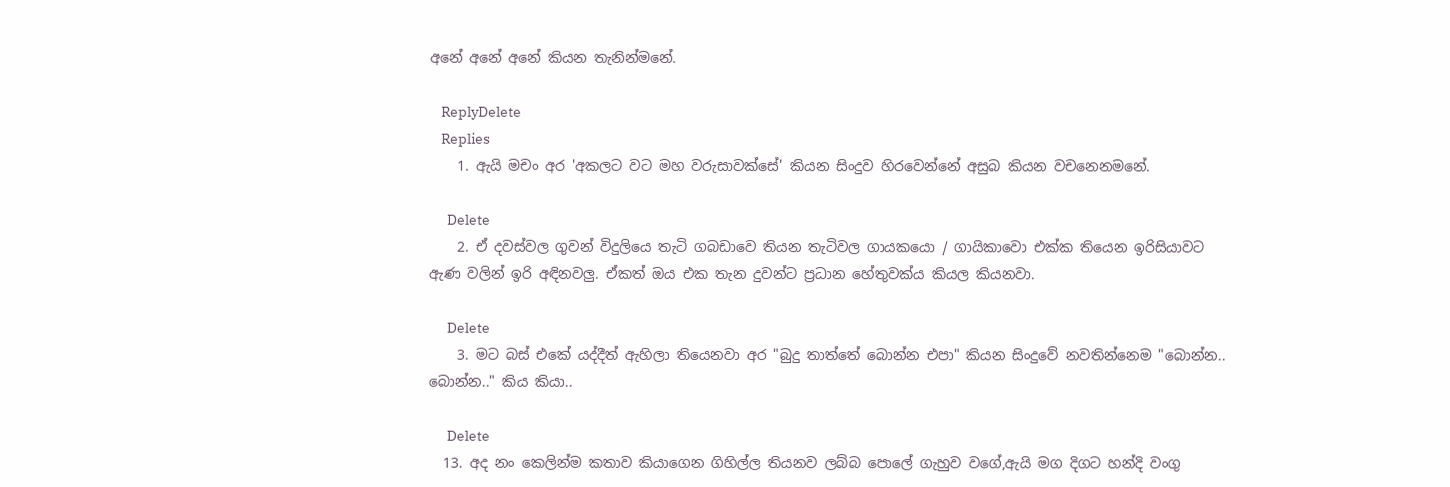අනේ අනේ අනේ කියන තැනින්මනේ.

    ReplyDelete
    Replies
    1. ඇයි මචං අර 'අකලට වට මහ වරුසාවක්සේ' කියන සිංදුව හිරවෙන්නේ අසුබ කියන වචනෙනමනේ.

      Delete
    2. ඒ දවස්වල ගුවන් විදුලියෙ තැටි ගබඩාවෙ තියන තැටිවල ගායකයො / ගායිකාවො එක්ක තියෙන ඉරිසියාවට ඇණ වලින් ඉරි අඳිනවලු. ඒකත් ඔය එක තැන දුවන්ට ප්‍රධාන හේතුවක්ය කියල කියනවා.

      Delete
    3. මට බස් එකේ යද්දීත් ඇහිලා තියෙනවා අර "බුදු තාත්තේ බොන්න එපා" කියන සිංදුවේ නවතින්නෙම "බොන්න.. බොන්න.." කිය කියා..

      Delete
  13. අද නං කෙලින්ම කතාව කියාගෙන ගිහිල්ල තියනව ලබ්බ පොලේ ගැහුව වගේ,ඇයි මග දිගට හන්දි වංගු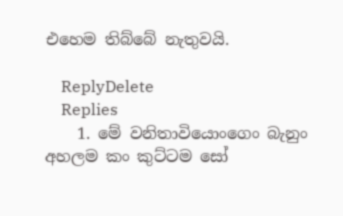එහෙම තිබ්බේ නැතුවයි.

    ReplyDelete
    Replies
    1. මේ වනිතාවියොංගෙං බැනුං අහලම කං කුට්ටම සෝ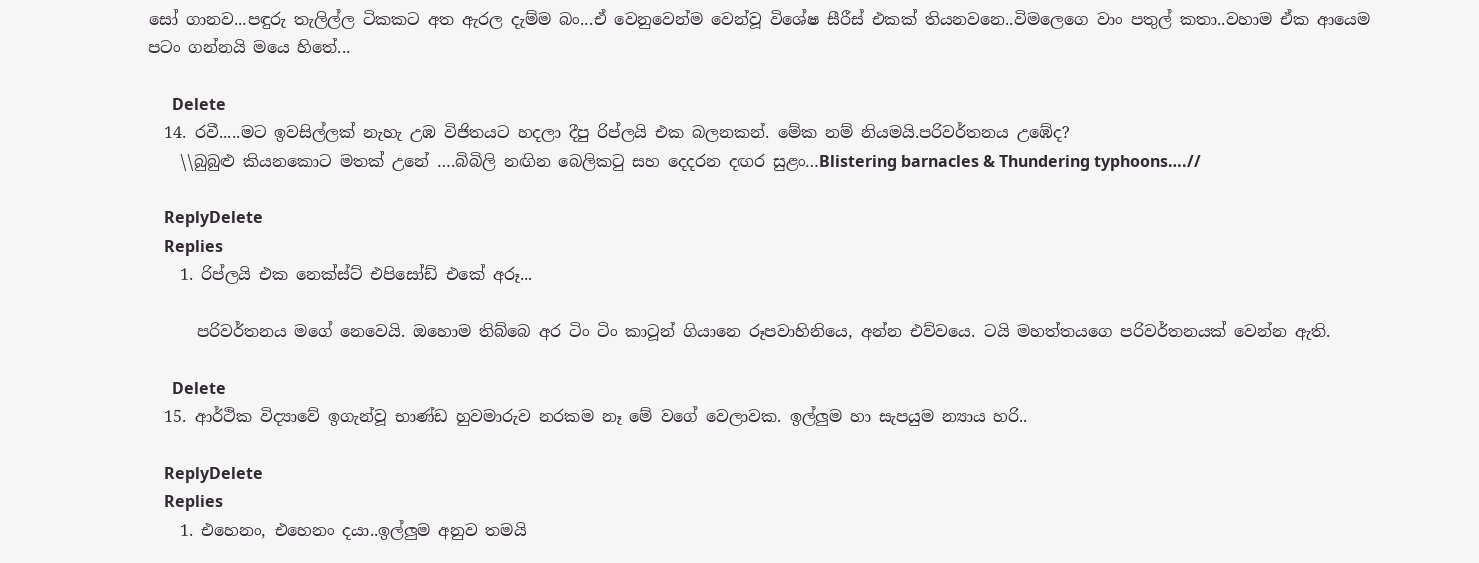සෝ ගානව...පඳුරු තැලිල්ල ටිකකට අත ඇරල දැම්ම බං...ඒ වෙනුවෙන්ම වෙන්වූ විශේෂ සීරීස් එකක් තියනවනෙ..විමලෙගෙ වාං පතුල් කතා..වහාම ඒක ආයෙම පටං ගන්නයි මයෙ හිතේ...

      Delete
  14. රවී.....මට ඉවසිල්ලක් නැහැ උඹ විජිතයට හදලා දීපු රිප්ලයි එක බලනකන්. මේක නම් නියමයි.පරිවර්තනය උඹේද?
    \\බුබුළු කියනකොට මතක් උනේ ….බිබිලි නඟින බෙලිකටු සහ දෙදරන දඟර සුළං…Blistering barnacles & Thundering typhoons….//

    ReplyDelete
    Replies
    1. රිප්ලයි එක නෙක්ස්ට් එපිසෝඩ් එකේ අරූ...

      පරිවර්තනය මගේ නෙවෙයි. ඔහොම තිබ්බෙ අර ටිං ටිං කාටූන් ගියානෙ රූපවාහිනියෙ, අන්න එව්වයෙ. ටයි මහත්තයගෙ පරිවර්තනයක් වෙන්න ඇති.

      Delete
  15. ආර්ථික විද්‍යාවේ ඉගැන්වූ භාණ්ඩ හුවමාරුව නරකම නෑ මේ වගේ වෙලාවක. ඉල්ලුම හා සැපයුම න්‍යාය හරි..

    ReplyDelete
    Replies
    1. එහෙනං, එහෙනං දයා..ඉල්ලුම අනුව තමයි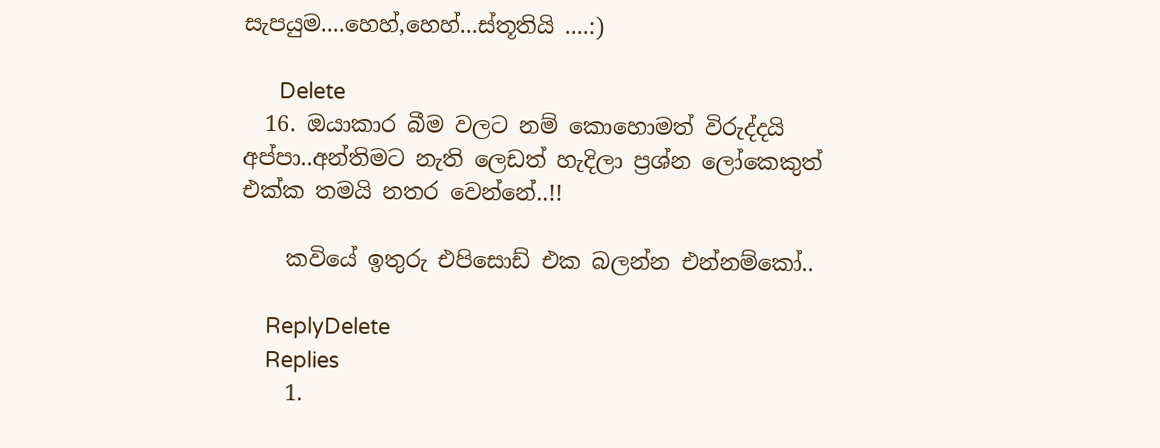සැපයුම....හෙහ්,හෙහ්...ස්තූතියි ....:)

      Delete
  16. ඔයාකාර බීම වලට නම් කොහොමත් විරුද්දයි අප්පා..අන්තිමට නැති ලෙඩත් හැදිලා ප්‍රශ්න ලෝකෙකුත් එක්ක තමයි නතර වෙන්නේ..!!

    කවියේ ඉතුරු එපිසොඩ් එක බලන්න එන්නම්කෝ..

    ReplyDelete
    Replies
    1.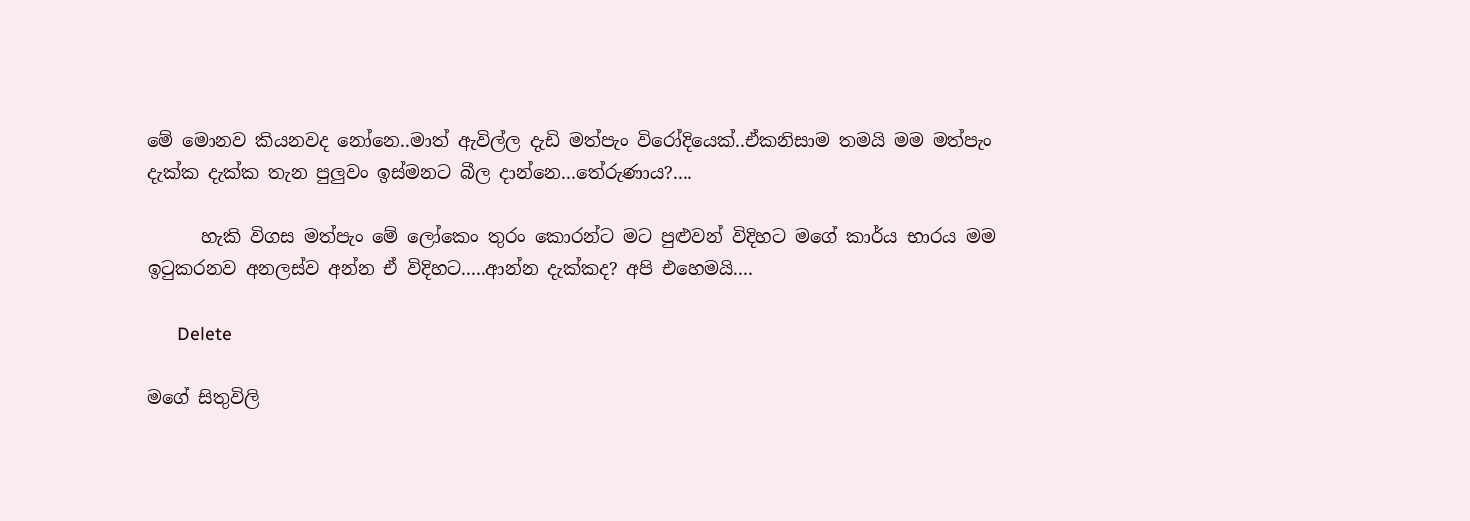මේ මොනව කියනවද නෝනෙ..මාත් ඇවිල්ල දැඩි මත්පැං විරෝදියෙක්..ඒකනිසාම තමයි මම මත්පැං දැක්ක දැක්ක තැන පුලුවං ඉස්මනට බීල දාන්නෙ...තේරුණාය?....

      හැකි විගස මත්පැං මේ ලෝකෙං තුරං කොරන්ට මට පුළුවන් විදිහට මගේ කාර්ය භාරය මම ඉටුකරනව අනලස්ව අන්න ඒ විදිහට.....ආන්න දැක්කද? අපි එහෙමයි....

      Delete

මගේ සිතුවිලි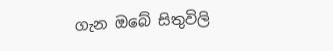ගැන ඔබේ සිතුවිලි